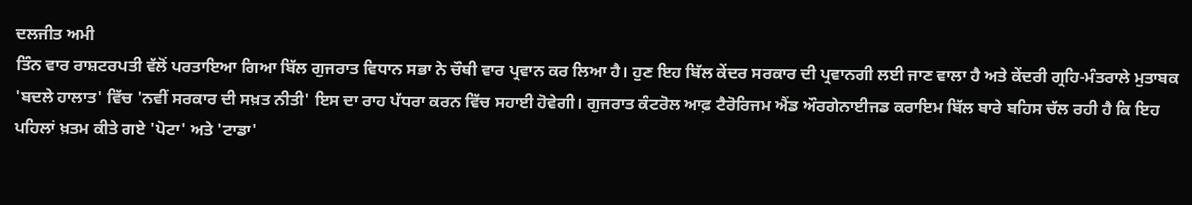ਦਲਜੀਤ ਅਮੀ
ਤਿੰਨ ਵਾਰ ਰਾਸ਼ਟਰਪਤੀ ਵੱਲੋਂ ਪਰਤਾਇਆ ਗਿਆ ਬਿੱਲ ਗੁਜਰਾਤ ਵਿਧਾਨ ਸਭਾ ਨੇ ਚੌਥੀ ਵਾਰ ਪ੍ਰਵਾਨ ਕਰ ਲਿਆ ਹੈ। ਹੁਣ ਇਹ ਬਿੱਲ ਕੇਂਦਰ ਸਰਕਾਰ ਦੀ ਪ੍ਰਵਾਨਗੀ ਲਈ ਜਾਣ ਵਾਲਾ ਹੈ ਅਤੇ ਕੇਂਦਰੀ ਗ੍ਰਹਿ-ਮੰਤਰਾਲੇ ਮੁਤਾਬਕ 'ਬਦਲੇ ਹਾਲਾਤ' ਵਿੱਚ 'ਨਵੀਂ ਸਰਕਾਰ ਦੀ ਸਖ਼ਤ ਨੀਤੀ' ਇਸ ਦਾ ਰਾਹ ਪੱਧਰਾ ਕਰਨ ਵਿੱਚ ਸਹਾਈ ਹੋਵੇਗੀ। ਗੁਜਰਾਤ ਕੰਟਰੋਲ ਆਫ਼ ਟੈਰੋਰਿਜਮ ਐਂਡ ਔਰਗੇਨਾਈਜਡ ਕਰਾਇਮ ਬਿੱਲ ਬਾਰੇ ਬਹਿਸ ਚੱਲ ਰਹੀ ਹੈ ਕਿ ਇਹ ਪਹਿਲਾਂ ਖ਼ਤਮ ਕੀਤੇ ਗਏ 'ਪੋਟਾ' ਅਤੇ 'ਟਾਡਾ'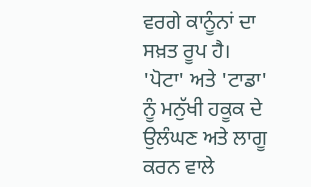ਵਰਗੇ ਕਾਨੂੰਨਾਂ ਦਾ ਸਖ਼ਤ ਰੂਪ ਹੈ। 'ਪੋਟਾ' ਅਤੇ 'ਟਾਡਾ' ਨੂੰ ਮਨੁੱਖੀ ਹਕੂਕ ਦੇ ਉਲੰਘਣ ਅਤੇ ਲਾਗੂ ਕਰਨ ਵਾਲੇ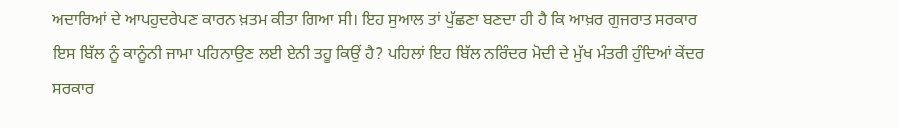ਅਦਾਰਿਆਂ ਦੇ ਆਪਹੁਦਰੇਪਣ ਕਾਰਨ ਖ਼ਤਮ ਕੀਤਾ ਗਿਆ ਸੀ। ਇਹ ਸੁਆਲ ਤਾਂ ਪੁੱਛਣਾ ਬਣਦਾ ਹੀ ਹੈ ਕਿ ਆਖ਼ਰ ਗੁਜਰਾਤ ਸਰਕਾਰ ਇਸ ਬਿੱਲ ਨੂੰ ਕਾਨੂੰਨੀ ਜਾਮਾ ਪਹਿਨਾਉਣ ਲਈ ਏਨੀ ਤਹੂ ਕਿਉਂ ਹੈ? ਪਹਿਲਾਂ ਇਹ ਬਿੱਲ ਨਰਿੰਦਰ ਮੋਦੀ ਦੇ ਮੁੱਖ ਮੰਤਰੀ ਹੁੰਦਿਆਂ ਕੇਂਦਰ ਸਰਕਾਰ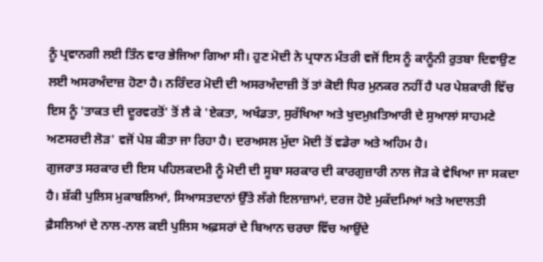ਨੂੰ ਪ੍ਰਵਾਨਗੀ ਲਈ ਤਿੰਨ ਵਾਰ ਭੇਜਿਆ ਗਿਆ ਸੀ। ਹੁਣ ਮੋਦੀ ਨੇ ਪ੍ਰਧਾਨ ਮੰਤਰੀ ਵਜੋਂ ਇਸ ਨੂੰ ਕਾਨੂੰਨੀ ਰੁਤਬਾ ਦਿਵਾਉਣ ਲਈ ਅਸਰਅੰਦਾਜ਼ ਹੋਣਾ ਹੈ। ਨਰਿੰਦਰ ਮੋਦੀ ਦੀ ਅਸਰਅੰਦਾਜ਼ੀ ਤੋਂ ਤਾਂ ਕੋਈ ਧਿਰ ਮੁਨਕਰ ਨਹੀਂ ਹੈ ਪਰ ਪੇਸ਼ਕਾਰੀ ਵਿੱਚ ਇਸ ਨੂੰ 'ਤਾਕਤ ਦੀ ਦੂਰਵਰਤੋਂ' ਤੋਂ ਲੈ ਕੇ 'ਏਕਤਾ, ਅਖੰਡਤਾ, ਸੁਰੱਖਿਆ ਅਤੇ ਖੁਦਮੁਖ਼ਤਿਆਰੀ ਦੇ ਸੁਆਲਾਂ ਸਾਹਮਣੇ ਅਣਸਰਦੀ ਲੋੜ' ਵਜੋਂ ਪੇਸ਼ ਕੀਤਾ ਜਾ ਰਿਹਾ ਹੈ। ਦਰਅਸਲ ਮੁੱਦਾ ਮੋਦੀ ਤੋਂ ਵਡੇਰਾ ਅਤੇ ਅਹਿਮ ਹੈ।
ਗੁਜਰਾਤ ਸਰਕਾਰ ਦੀ ਇਸ ਪਹਿਲਕਦਮੀ ਨੂੰ ਮੋਦੀ ਦੀ ਸੂਬਾ ਸਰਕਾਰ ਦੀ ਕਾਰਗੁਜ਼ਾਰੀ ਨਾਲ ਜੋੜ ਕੇ ਵੇਖਿਆ ਜਾ ਸਕਦਾ ਹੈ। ਸ਼ੱਕੀ ਪੁਲਿਸ ਮੁਕਾਬਲਿਆਂ, ਸਿਆਸਤਦਾਨਾਂ ਉੱਤੇ ਲੱਗੇ ਇਲਾਜ਼ਾਮਾਂ, ਦਰਜ ਹੋਏ ਮੁਕੱਦਮਿਆਂ ਅਤੇ ਅਦਾਲਤੀ ਫ਼ੈਸਲਿਆਂ ਦੇ ਨਾਲ-ਨਾਲ ਕਈ ਪੁਲਿਸ ਅਫ਼ਸਰਾਂ ਦੇ ਬਿਆਨ ਚਰਚਾ ਵਿੱਚ ਆਉਂਦੇ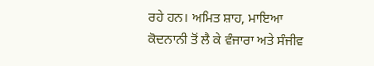ਰਹੇ ਹਨ। ਅਮਿਤ ਸ਼ਾਹ, ਮਾਇਆ ਕੋਦਨਾਨੀ ਤੋਂ ਲੈ ਕੇ ਵੰਜਾਰਾ ਅਤੇ ਸੰਜੀਵ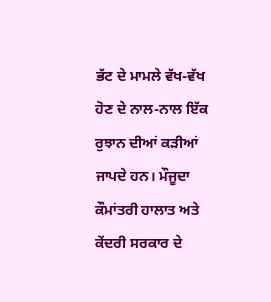ਭੱਟ ਦੇ ਮਾਮਲੇ ਵੱਖ-ਵੱਖ ਹੋਣ ਦੇ ਨਾਲ-ਨਾਲ ਇੱਕ ਰੁਝਾਨ ਦੀਆਂ ਕੜੀਆਂ ਜਾਪਦੇ ਹਨ। ਮੌਜੂਦਾ ਕੌਮਾਂਤਰੀ ਹਾਲਾਤ ਅਤੇ ਕੇਂਦਰੀ ਸਰਕਾਰ ਦੇ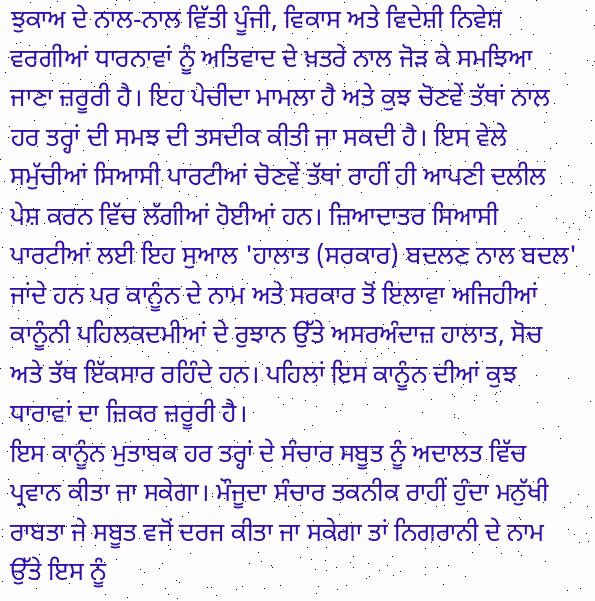ਝੁਕਾਅ ਦੇ ਨਾਲ-ਨਾਲ ਵਿੱਤੀ ਪੂੰਜੀ, ਵਿਕਾਸ ਅਤੇ ਵਿਦੇਸ਼ੀ ਨਿਵੇਸ਼ ਵਰਗੀਆਂ ਧਾਰਨਾਵਾਂ ਨੂੰ ਅਤਿਵਾਦ ਦੇ ਖ਼ਤਰੇ ਨਾਲ ਜੋੜ ਕੇ ਸਮਝਿਆ ਜਾਣਾ ਜ਼ਰੂਰੀ ਹੈ। ਇਹ ਪੇਚੀਦਾ ਮਾਮਲਾ ਹੈ ਅਤੇ ਕੁਝ ਚੋਣਵੇਂ ਤੱਥਾਂ ਨਾਲ ਹਰ ਤਰ੍ਹਾਂ ਦੀ ਸਮਝ ਦੀ ਤਸਦੀਕ ਕੀਤੀ ਜਾ ਸਕਦੀ ਹੈ। ਇਸ ਵੇਲੇ ਸਮੁੱਚੀਆਂ ਸਿਆਸੀ ਪਾਰਟੀਆਂ ਚੋਣਵੇਂ ਤੱਥਾਂ ਰਾਹੀਂ ਹੀ ਆਪਣੀ ਦਲੀਲ ਪੇਸ਼ ਕਰਨ ਵਿੱਚ ਲੱਗੀਆਂ ਹੋਈਆਂ ਹਨ। ਜ਼ਿਆਦਾਤਰ ਸਿਆਸੀ ਪਾਰਟੀਆਂ ਲਈ ਇਹ ਸੁਆਲ 'ਹਾਲਾਤ (ਸਰਕਾਰ) ਬਦਲਣ ਨਾਲ ਬਦਲ' ਜਾਂਦੇ ਹਨ ਪਰ ਕਾਨੂੰਨ ਦੇ ਨਾਮ ਅਤੇ ਸਰਕਾਰ ਤੋਂ ਇਲਾਵਾ ਅਜਿਹੀਆਂ ਕਾਨੂੰਨੀ ਪਹਿਲਕਦਮੀਆਂ ਦੇ ਰੁਝਾਨ ਉੱਤੇ ਅਸਰਅੰਦਾਜ਼ ਹਾਲਾਤ, ਸੋਚ ਅਤੇ ਤੱਥ ਇੱਕਸਾਰ ਰਹਿੰਦੇ ਹਨ। ਪਹਿਲਾਂ ਇਸ ਕਾਨੂੰਨ ਦੀਆਂ ਕੁਝ ਧਾਰਾਵਾਂ ਦਾ ਜ਼ਿਕਰ ਜ਼ਰੂਰੀ ਹੈ।
ਇਸ ਕਾਨੂੰਨ ਮੁਤਾਬਕ ਹਰ ਤਰ੍ਹਾਂ ਦੇ ਸੰਚਾਰ ਸਬੂਤ ਨੂੰ ਅਦਾਲਤ ਵਿੱਚ ਪ੍ਰਵਾਨ ਕੀਤਾ ਜਾ ਸਕੇਗਾ। ਮੌਜੂਦਾ ਸੰਚਾਰ ਤਕਨੀਕ ਰਾਹੀਂ ਹੁੰਦਾ ਮਨੁੱਖੀ ਰਾਬਤਾ ਜੇ ਸਬੂਤ ਵਜੋਂ ਦਰਜ ਕੀਤਾ ਜਾ ਸਕੇਗਾ ਤਾਂ ਨਿਗਰਾਨੀ ਦੇ ਨਾਮ ਉੱਤੇ ਇਸ ਨੂੰ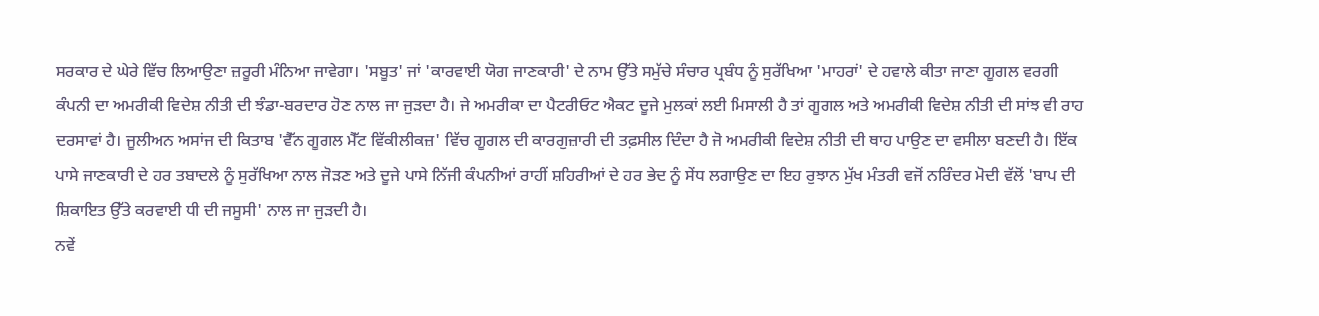ਸਰਕਾਰ ਦੇ ਘੇਰੇ ਵਿੱਚ ਲਿਆਉਣਾ ਜ਼ਰੂਰੀ ਮੰਨਿਆ ਜਾਵੇਗਾ। 'ਸਬੂਤ' ਜਾਂ 'ਕਾਰਵਾਈ ਯੋਗ ਜਾਣਕਾਰੀ' ਦੇ ਨਾਮ ਉੱਤੇ ਸਮੁੱਚੇ ਸੰਚਾਰ ਪ੍ਰਬੰਧ ਨੂੰ ਸੁਰੱਖਿਆ 'ਮਾਹਰਾਂ' ਦੇ ਹਵਾਲੇ ਕੀਤਾ ਜਾਣਾ ਗੂਗਲ ਵਰਗੀ ਕੰਪਨੀ ਦਾ ਅਮਰੀਕੀ ਵਿਦੇਸ਼ ਨੀਤੀ ਦੀ ਝੰਡਾ-ਬਰਦਾਰ ਹੋਣ ਨਾਲ ਜਾ ਜੁੜਦਾ ਹੈ। ਜੇ ਅਮਰੀਕਾ ਦਾ ਪੈਟਰੀਓਟ ਐਕਟ ਦੂਜੇ ਮੁਲਕਾਂ ਲਈ ਮਿਸਾਲੀ ਹੈ ਤਾਂ ਗੂਗਲ ਅਤੇ ਅਮਰੀਕੀ ਵਿਦੇਸ਼ ਨੀਤੀ ਦੀ ਸਾਂਝ ਵੀ ਰਾਹ ਦਰਸਾਵਾਂ ਹੈ। ਜੂਲੀਅਨ ਅਸਾਂਜ ਦੀ ਕਿਤਾਬ 'ਵੈੱਨ ਗੂਗਲ ਮੈੱਟ ਵਿੱਕੀਲੀਕਜ਼' ਵਿੱਚ ਗੂਗਲ ਦੀ ਕਾਰਗੁਜ਼ਾਰੀ ਦੀ ਤਫ਼ਸੀਲ ਦਿੰਦਾ ਹੈ ਜੋ ਅਮਰੀਕੀ ਵਿਦੇਸ਼ ਨੀਤੀ ਦੀ ਥਾਹ ਪਾਉਣ ਦਾ ਵਸੀਲਾ ਬਣਦੀ ਹੈ। ਇੱਕ ਪਾਸੇ ਜਾਣਕਾਰੀ ਦੇ ਹਰ ਤਬਾਦਲੇ ਨੂੰ ਸੁਰੱਖਿਆ ਨਾਲ ਜੋੜਣ ਅਤੇ ਦੂਜੇ ਪਾਸੇ ਨਿੱਜੀ ਕੰਪਨੀਆਂ ਰਾਹੀਂ ਸ਼ਹਿਰੀਆਂ ਦੇ ਹਰ ਭੇਦ ਨੂੰ ਸੇਂਧ ਲਗਾਉਣ ਦਾ ਇਹ ਰੁਝਾਨ ਮੁੱਖ ਮੰਤਰੀ ਵਜੋਂ ਨਰਿੰਦਰ ਮੋਦੀ ਵੱਲੋਂ 'ਬਾਪ ਦੀ ਸ਼ਿਕਾਇਤ ਉੱਤੇ ਕਰਵਾਈ ਧੀ ਦੀ ਜਸੂਸੀ' ਨਾਲ ਜਾ ਜੁੜਦੀ ਹੈ।
ਨਵੇਂ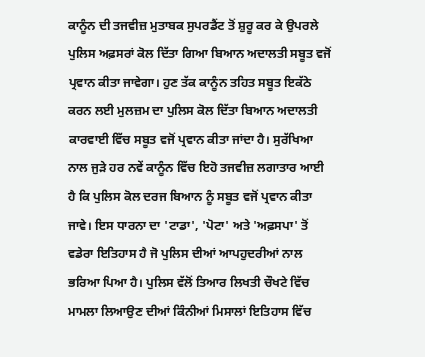ਕਾਨੂੰਨ ਦੀ ਤਜਵੀਜ਼ ਮੁਤਾਬਕ ਸੁਪਰਡੈਂਟ ਤੋਂ ਸ਼ੁਰੂ ਕਰ ਕੇ ਉਪਰਲੇ ਪੁਲਿਸ ਅਫ਼ਸਰਾਂ ਕੋਲ ਦਿੱਤਾ ਗਿਆ ਬਿਆਨ ਅਦਾਲਤੀ ਸਬੂਤ ਵਜੋਂ ਪ੍ਰਵਾਨ ਕੀਤਾ ਜਾਵੇਗਾ। ਹੁਣ ਤੱਕ ਕਾਨੂੰਨ ਤਹਿਤ ਸਬੂਤ ਇਕੱਠੇ ਕਰਨ ਲਈ ਮੁਲਜ਼ਮ ਦਾ ਪੁਲਿਸ ਕੋਲ ਦਿੱਤਾ ਬਿਆਨ ਅਦਾਲਤੀ ਕਾਰਵਾਈ ਵਿੱਚ ਸਬੂਤ ਵਜੋਂ ਪ੍ਰਵਾਨ ਕੀਤਾ ਜਾਂਦਾ ਹੈ। ਸੁਰੱਖਿਆ ਨਾਲ ਜੁੜੇ ਹਰ ਨਵੇਂ ਕਾਨੂੰਨ ਵਿੱਚ ਇਹੋ ਤਜਵੀਜ਼ ਲਗਾਤਾਰ ਆਈ ਹੈ ਕਿ ਪੁਲਿਸ ਕੋਲ ਦਰਜ ਬਿਆਨ ਨੂੰ ਸਬੂਤ ਵਜੋਂ ਪ੍ਰਵਾਨ ਕੀਤਾ ਜਾਵੇ। ਇਸ ਧਾਰਨਾ ਦਾ 'ਟਾਡਾ', 'ਪੋਟਾ' ਅਤੇ 'ਅਫ਼ਸਪਾ' ਤੋਂ ਵਡੇਰਾ ਇਤਿਹਾਸ ਹੈ ਜੋ ਪੁਲਿਸ ਦੀਆਂ ਆਪਹੁਦਰੀਆਂ ਨਾਲ ਭਰਿਆ ਪਿਆ ਹੈ। ਪੁਲਿਸ ਵੱਲੋਂ ਤਿਆਰ ਲਿਖਤੀ ਚੌਖਟੇ ਵਿੱਚ ਮਾਮਲਾ ਲਿਆਉਣ ਦੀਆਂ ਕਿੰਨੀਆਂ ਮਿਸਾਲਾਂ ਇਤਿਹਾਸ ਵਿੱਚ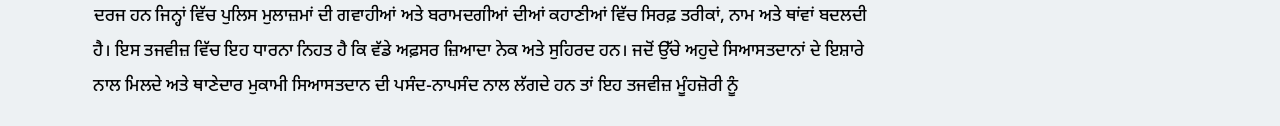ਦਰਜ ਹਨ ਜਿਨ੍ਹਾਂ ਵਿੱਚ ਪੁਲਿਸ ਮੁਲਾਜ਼ਮਾਂ ਦੀ ਗਵਾਹੀਆਂ ਅਤੇ ਬਰਾਮਦਗੀਆਂ ਦੀਆਂ ਕਹਾਣੀਆਂ ਵਿੱਚ ਸਿਰਫ਼ ਤਰੀਕਾਂ, ਨਾਮ ਅਤੇ ਥਾਂਵਾਂ ਬਦਲਦੀ ਹੈ। ਇਸ ਤਜਵੀਜ਼ ਵਿੱਚ ਇਹ ਧਾਰਨਾ ਨਿਹਤ ਹੈ ਕਿ ਵੱਡੇ ਅਫ਼ਸਰ ਜ਼ਿਆਦਾ ਨੇਕ ਅਤੇ ਸੁਹਿਰਦ ਹਨ। ਜਦੋਂ ਉੱਚੇ ਅਹੁਦੇ ਸਿਆਸਤਦਾਨਾਂ ਦੇ ਇਸ਼ਾਰੇ ਨਾਲ ਮਿਲਦੇ ਅਤੇ ਥਾਣੇਦਾਰ ਮੁਕਾਮੀ ਸਿਆਸਤਦਾਨ ਦੀ ਪਸੰਦ-ਨਾਪਸੰਦ ਨਾਲ ਲੱਗਦੇ ਹਨ ਤਾਂ ਇਹ ਤਜਵੀਜ਼ ਮੂੰਹਜ਼ੋਰੀ ਨੂੰ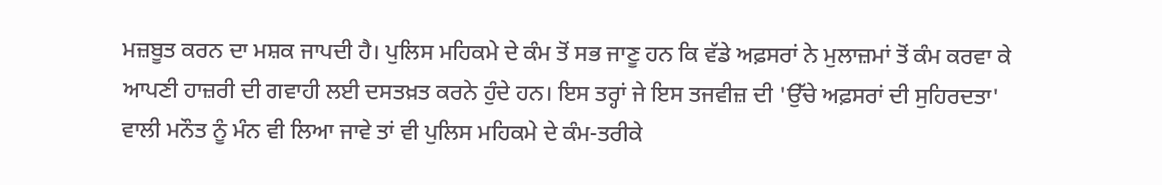ਮਜ਼ਬੂਤ ਕਰਨ ਦਾ ਮਸ਼ਕ ਜਾਪਦੀ ਹੈ। ਪੁਲਿਸ ਮਹਿਕਮੇ ਦੇ ਕੰਮ ਤੋਂ ਸਭ ਜਾਣੂ ਹਨ ਕਿ ਵੱਡੇ ਅਫ਼ਸਰਾਂ ਨੇ ਮੁਲਾਜ਼ਮਾਂ ਤੋਂ ਕੰਮ ਕਰਵਾ ਕੇ ਆਪਣੀ ਹਾਜ਼ਰੀ ਦੀ ਗਵਾਹੀ ਲਈ ਦਸਤਖ਼ਤ ਕਰਨੇ ਹੁੰਦੇ ਹਨ। ਇਸ ਤਰ੍ਹਾਂ ਜੇ ਇਸ ਤਜਵੀਜ਼ ਦੀ 'ਉੱਚੇ ਅਫ਼ਸਰਾਂ ਦੀ ਸੁਹਿਰਦਤਾ' ਵਾਲੀ ਮਨੌਤ ਨੂੰ ਮੰਨ ਵੀ ਲਿਆ ਜਾਵੇ ਤਾਂ ਵੀ ਪੁਲਿਸ ਮਹਿਕਮੇ ਦੇ ਕੰਮ-ਤਰੀਕੇ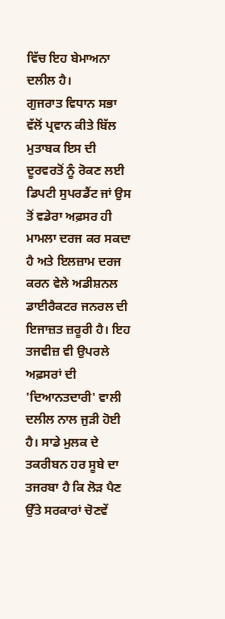ਵਿੱਚ ਇਹ ਬੇਮਾਅਨਾ ਦਲੀਲ ਹੈ।
ਗੁਜਰਾਤ ਵਿਧਾਨ ਸਭਾ ਵੱਲੋਂ ਪ੍ਰਵਾਨ ਕੀਤੇ ਬਿੱਲ ਮੁਤਾਬਕ ਇਸ ਦੀ ਦੂਰਵਰਤੋਂ ਨੂੰ ਰੋਕਣ ਲਈ ਡਿਪਟੀ ਸੁਪਰਡੈਂਟ ਜਾਂ ਉਸ ਤੋਂ ਵਡੇਰਾ ਅਫ਼ਸਰ ਹੀ ਮਾਮਲਾ ਦਰਜ ਕਰ ਸਕਦਾ ਹੈ ਅਤੇ ਇਲਜ਼ਾਮ ਦਰਜ ਕਰਨ ਵੇਲੇ ਅਡੀਸ਼ਨਲ ਡਾਈਰੈਕਟਰ ਜਨਰਲ ਦੀ ਇਜਾਜ਼ਤ ਜ਼ਰੂਰੀ ਹੈ। ਇਹ ਤਜਵੀਜ਼ ਵੀ ਉਪਰਲੇ ਅਫ਼ਸਰਾਂ ਦੀ 'ਦਿਆਨਤਦਾਰੀ' ਵਾਲੀ ਦਲੀਲ ਨਾਲ ਜੁੜੀ ਹੋਈ ਹੈ। ਸਾਡੇ ਮੁਲਕ ਦੇ ਤਕਰੀਬਨ ਹਰ ਸੂਬੇ ਦਾ ਤਜਰਬਾ ਹੈ ਕਿ ਲੋੜ ਪੈਣ ਉੱਤੇ ਸਰਕਾਰਾਂ ਚੋਣਵੇਂ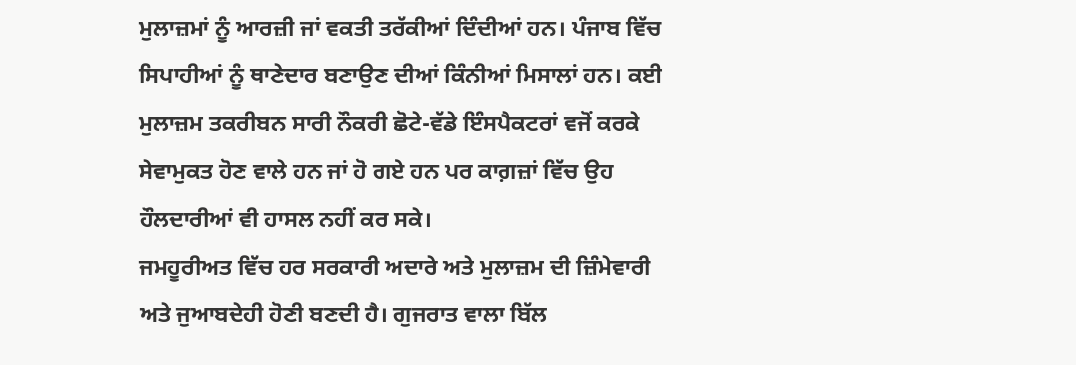ਮੁਲਾਜ਼ਮਾਂ ਨੂੰ ਆਰਜ਼ੀ ਜਾਂ ਵਕਤੀ ਤਰੱਕੀਆਂ ਦਿੰਦੀਆਂ ਹਨ। ਪੰਜਾਬ ਵਿੱਚ ਸਿਪਾਹੀਆਂ ਨੂੰ ਥਾਣੇਦਾਰ ਬਣਾਉਣ ਦੀਆਂ ਕਿੰਨੀਆਂ ਮਿਸਾਲਾਂ ਹਨ। ਕਈ ਮੁਲਾਜ਼ਮ ਤਕਰੀਬਨ ਸਾਰੀ ਨੌਕਰੀ ਛੋਟੇ-ਵੱਡੇ ਇੰਸਪੈਕਟਰਾਂ ਵਜੋਂ ਕਰਕੇ ਸੇਵਾਮੁਕਤ ਹੋਣ ਵਾਲੇ ਹਨ ਜਾਂ ਹੋ ਗਏ ਹਨ ਪਰ ਕਾਗ਼ਜ਼ਾਂ ਵਿੱਚ ਉਹ ਹੌਲਦਾਰੀਆਂ ਵੀ ਹਾਸਲ ਨਹੀਂ ਕਰ ਸਕੇ।
ਜਮਹੂਰੀਅਤ ਵਿੱਚ ਹਰ ਸਰਕਾਰੀ ਅਦਾਰੇ ਅਤੇ ਮੁਲਾਜ਼ਮ ਦੀ ਜ਼ਿੰਮੇਵਾਰੀ ਅਤੇ ਜੁਆਬਦੇਹੀ ਹੋਣੀ ਬਣਦੀ ਹੈ। ਗੁਜਰਾਤ ਵਾਲਾ ਬਿੱਲ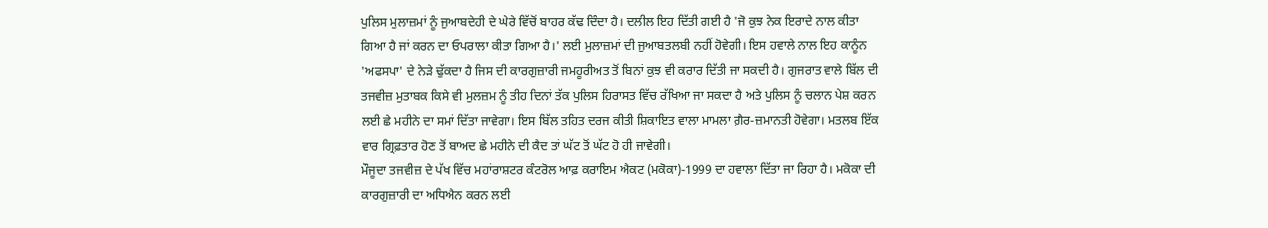ਪੁਲਿਸ ਮੁਲਾਜ਼ਮਾਂ ਨੂੰ ਜੁਆਬਦੇਹੀ ਦੇ ਘੇਰੇ ਵਿੱਚੋਂ ਬਾਹਰ ਕੱਢ ਦਿੰਦਾ ਹੈ। ਦਲੀਲ ਇਹ ਦਿੱਤੀ ਗਈ ਹੈ 'ਜੋ ਕੁਝ ਨੇਕ ਇਰਾਦੇ ਨਾਲ ਕੀਤਾ ਗਿਆ ਹੈ ਜਾਂ ਕਰਨ ਦਾ ਓਪਰਾਲਾ ਕੀਤਾ ਗਿਆ ਹੈ।' ਲਈ ਮੁਲਾਜ਼ਮਾਂ ਦੀ ਜੁਆਬਤਲਬੀ ਨਹੀਂ ਹੋਵੇਗੀ। ਇਸ ਹਵਾਲੇ ਨਾਲ ਇਹ ਕਾਨੂੰਨ 'ਅਫਸਪਾ' ਦੇ ਨੇੜੇ ਢੁੱਕਦਾ ਹੈ ਜਿਸ ਦੀ ਕਾਰਗੁਜ਼ਾਰੀ ਜਮਹੂਰੀਅਤ ਤੋਂ ਬਿਨਾਂ ਕੁਝ ਵੀ ਕਰਾਰ ਦਿੱਤੀ ਜਾ ਸਕਦੀ ਹੈ। ਗੁਜਰਾਤ ਵਾਲੇ ਬਿੱਲ ਦੀ ਤਜਵੀਜ਼ ਮੁਤਾਬਕ ਕਿਸੇ ਵੀ ਮੁਲਜ਼ਮ ਨੂੰ ਤੀਹ ਦਿਨਾਂ ਤੱਕ ਪੁਲਿਸ ਹਿਰਾਸਤ ਵਿੱਚ ਰੱਖਿਆ ਜਾ ਸਕਦਾ ਹੈ ਅਤੇ ਪੁਲਿਸ ਨੂੰ ਚਲਾਨ ਪੇਸ਼ ਕਰਨ ਲਈ ਛੇ ਮਹੀਨੇ ਦਾ ਸਮਾਂ ਦਿੱਤਾ ਜਾਵੇਗਾ। ਇਸ ਬਿੱਲ ਤਹਿਤ ਦਰਜ ਕੀਤੀ ਸ਼ਿਕਾਇਤ ਵਾਲਾ ਮਾਮਲਾ ਗ਼ੈਰ-ਜ਼ਮਾਨਤੀ ਹੋਵੇਗਾ। ਮਤਲਬ ਇੱਕ ਵਾਰ ਗ੍ਰਿਫ਼ਤਾਰ ਹੋਣ ਤੋਂ ਬਾਅਦ ਛੇ ਮਹੀਨੇ ਦੀ ਕੈਦ ਤਾਂ ਘੱਟ ਤੋਂ ਘੱਟ ਹੋ ਹੀ ਜਾਵੇਗੀ।
ਮੌਜੂਦਾ ਤਜਵੀਜ਼ ਦੇ ਪੱਖ ਵਿੱਚ ਮਹਾਂਰਾਸ਼ਟਰ ਕੰਟਰੋਲ ਆਫ਼ ਕਰਾਇਮ ਐਕਟ (ਮਕੋਕਾ)-1999 ਦਾ ਹਵਾਲਾ ਦਿੱਤਾ ਜਾ ਰਿਹਾ ਹੈ। ਮਕੋਕਾ ਦੀ ਕਾਰਗੁਜ਼ਾਰੀ ਦਾ ਅਧਿਐਨ ਕਰਨ ਲਈ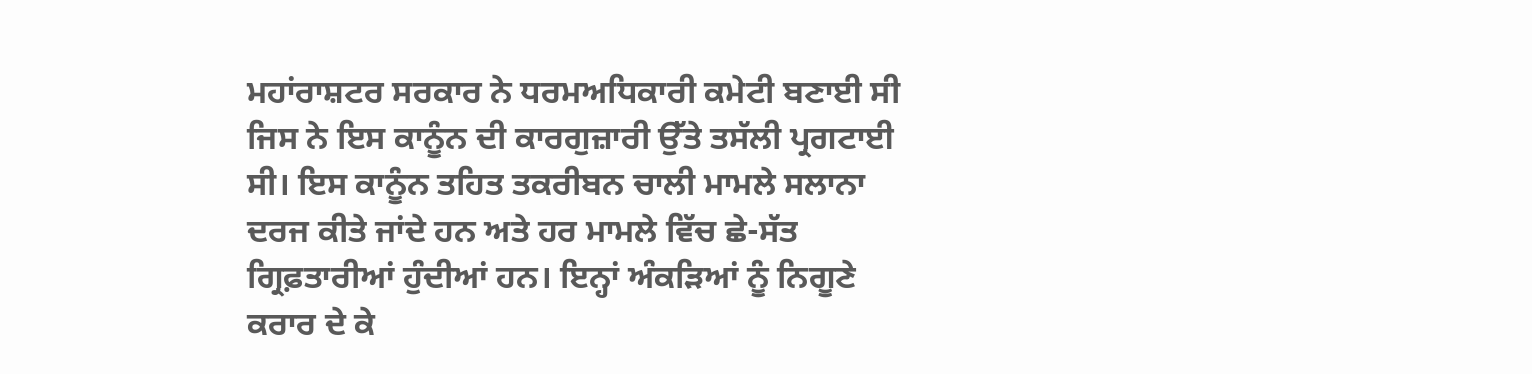ਮਹਾਂਰਾਸ਼ਟਰ ਸਰਕਾਰ ਨੇ ਧਰਮਅਧਿਕਾਰੀ ਕਮੇਟੀ ਬਣਾਈ ਸੀ ਜਿਸ ਨੇ ਇਸ ਕਾਨੂੰਨ ਦੀ ਕਾਰਗੁਜ਼ਾਰੀ ਉੱਤੇ ਤਸੱਲੀ ਪ੍ਰਗਟਾਈ ਸੀ। ਇਸ ਕਾਨੂੰਨ ਤਹਿਤ ਤਕਰੀਬਨ ਚਾਲੀ ਮਾਮਲੇ ਸਲਾਨਾ ਦਰਜ ਕੀਤੇ ਜਾਂਦੇ ਹਨ ਅਤੇ ਹਰ ਮਾਮਲੇ ਵਿੱਚ ਛੇ-ਸੱਤ ਗ੍ਰਿਫ਼ਤਾਰੀਆਂ ਹੁੰਦੀਆਂ ਹਨ। ਇਨ੍ਹਾਂ ਅੰਕੜਿਆਂ ਨੂੰ ਨਿਗੂਣੇ ਕਰਾਰ ਦੇ ਕੇ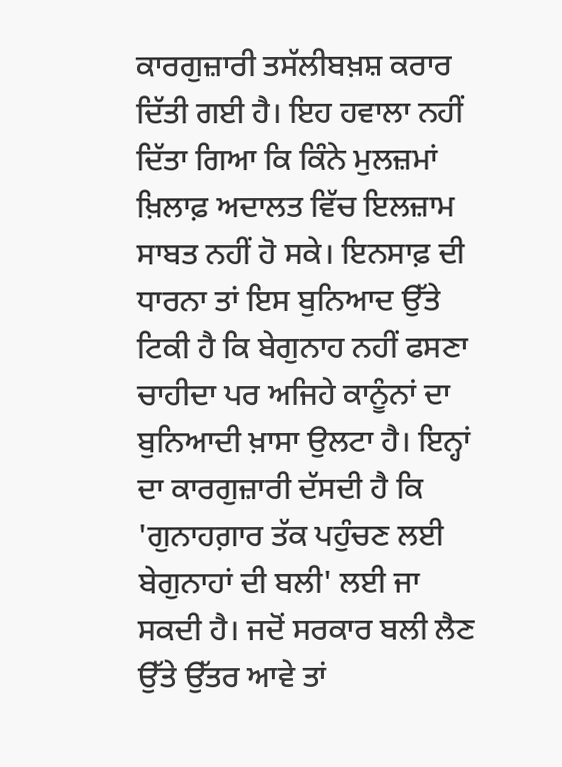ਕਾਰਗੁਜ਼ਾਰੀ ਤਸੱਲੀਬਖ਼ਸ਼ ਕਰਾਰ ਦਿੱਤੀ ਗਈ ਹੈ। ਇਹ ਹਵਾਲਾ ਨਹੀਂ ਦਿੱਤਾ ਗਿਆ ਕਿ ਕਿੰਨੇ ਮੁਲਜ਼ਮਾਂ ਖ਼ਿਲਾਫ਼ ਅਦਾਲਤ ਵਿੱਚ ਇਲਜ਼ਾਮ ਸਾਬਤ ਨਹੀਂ ਹੋ ਸਕੇ। ਇਨਸਾਫ਼ ਦੀ ਧਾਰਨਾ ਤਾਂ ਇਸ ਬੁਨਿਆਦ ਉੱਤੇ ਟਿਕੀ ਹੈ ਕਿ ਬੇਗੁਨਾਹ ਨਹੀਂ ਫਸਣਾ ਚਾਹੀਦਾ ਪਰ ਅਜਿਹੇ ਕਾਨੂੰਨਾਂ ਦਾ ਬੁਨਿਆਦੀ ਖ਼ਾਸਾ ਉਲਟਾ ਹੈ। ਇਨ੍ਹਾਂ ਦਾ ਕਾਰਗੁਜ਼ਾਰੀ ਦੱਸਦੀ ਹੈ ਕਿ 'ਗੁਨਾਹਗ਼ਾਰ ਤੱਕ ਪਹੁੰਚਣ ਲਈ ਬੇਗੁਨਾਹਾਂ ਦੀ ਬਲੀ' ਲਈ ਜਾ ਸਕਦੀ ਹੈ। ਜਦੋਂ ਸਰਕਾਰ ਬਲੀ ਲੈਣ ਉੱਤੇ ਉੱਤਰ ਆਵੇ ਤਾਂ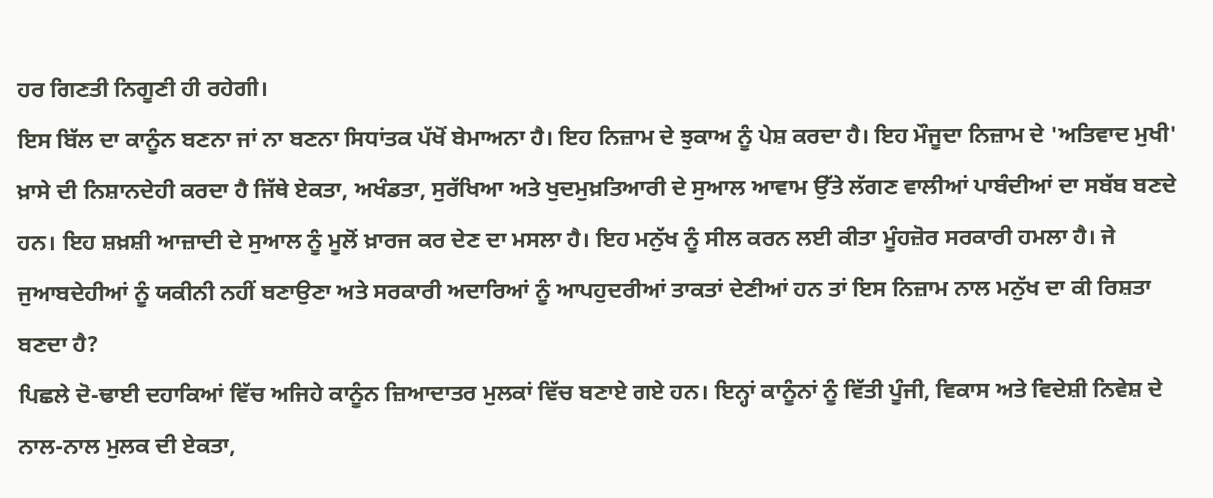ਹਰ ਗਿਣਤੀ ਨਿਗੂਣੀ ਹੀ ਰਹੇਗੀ।
ਇਸ ਬਿੱਲ ਦਾ ਕਾਨੂੰਨ ਬਣਨਾ ਜਾਂ ਨਾ ਬਣਨਾ ਸਿਧਾਂਤਕ ਪੱਖੋਂ ਬੇਮਾਅਨਾ ਹੈ। ਇਹ ਨਿਜ਼ਾਮ ਦੇ ਝੁਕਾਅ ਨੂੰ ਪੇਸ਼ ਕਰਦਾ ਹੈ। ਇਹ ਮੌਜੂਦਾ ਨਿਜ਼ਾਮ ਦੇ 'ਅਤਿਵਾਦ ਮੁਖੀ' ਖ਼ਾਸੇ ਦੀ ਨਿਸ਼ਾਨਦੇਹੀ ਕਰਦਾ ਹੈ ਜਿੱਥੇ ਏਕਤਾ, ਅਖੰਡਤਾ, ਸੁਰੱਖਿਆ ਅਤੇ ਖੁਦਮੁਖ਼ਤਿਆਰੀ ਦੇ ਸੁਆਲ ਆਵਾਮ ਉੱਤੇ ਲੱਗਣ ਵਾਲੀਆਂ ਪਾਬੰਦੀਆਂ ਦਾ ਸਬੱਬ ਬਣਦੇ ਹਨ। ਇਹ ਸ਼ਖ਼ਸ਼ੀ ਆਜ਼ਾਦੀ ਦੇ ਸੁਆਲ ਨੂੰ ਮੂਲੋਂ ਖ਼ਾਰਜ ਕਰ ਦੇਣ ਦਾ ਮਸਲਾ ਹੈ। ਇਹ ਮਨੁੱਖ ਨੂੰ ਸੀਲ ਕਰਨ ਲਈ ਕੀਤਾ ਮੂੰਹਜ਼ੋਰ ਸਰਕਾਰੀ ਹਮਲਾ ਹੈ। ਜੇ ਜੁਆਬਦੇਹੀਆਂ ਨੂੰ ਯਕੀਨੀ ਨਹੀਂ ਬਣਾਉਣਾ ਅਤੇ ਸਰਕਾਰੀ ਅਦਾਰਿਆਂ ਨੂੰ ਆਪਹੁਦਰੀਆਂ ਤਾਕਤਾਂ ਦੇਣੀਆਂ ਹਨ ਤਾਂ ਇਸ ਨਿਜ਼ਾਮ ਨਾਲ ਮਨੁੱਖ ਦਾ ਕੀ ਰਿਸ਼ਤਾ ਬਣਦਾ ਹੈ?
ਪਿਛਲੇ ਦੋ-ਢਾਈ ਦਹਾਕਿਆਂ ਵਿੱਚ ਅਜਿਹੇ ਕਾਨੂੰਨ ਜ਼ਿਆਦਾਤਰ ਮੁਲਕਾਂ ਵਿੱਚ ਬਣਾਏ ਗਏ ਹਨ। ਇਨ੍ਹਾਂ ਕਾਨੂੰਨਾਂ ਨੂੰ ਵਿੱਤੀ ਪੂੰਜੀ, ਵਿਕਾਸ ਅਤੇ ਵਿਦੇਸ਼ੀ ਨਿਵੇਸ਼ ਦੇ ਨਾਲ-ਨਾਲ ਮੁਲਕ ਦੀ ਏਕਤਾ,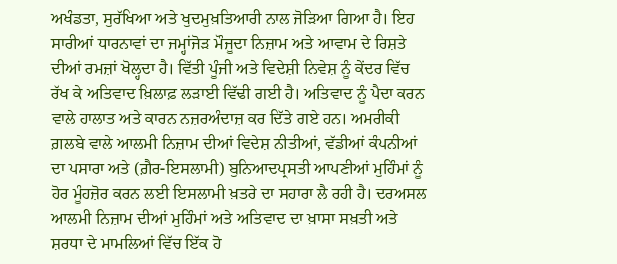ਅਖੰਡਤਾ, ਸੁਰੱਖਿਆ ਅਤੇ ਖੁਦਮੁਖ਼ਤਿਆਰੀ ਨਾਲ ਜੋੜਿਆ ਗਿਆ ਹੈ। ਇਹ ਸਾਰੀਆਂ ਧਾਰਨਾਵਾਂ ਦਾ ਜਮ੍ਹਾਂਜੋੜ ਮੌਜੂਦਾ ਨਿਜ਼ਾਮ ਅਤੇ ਆਵਾਮ ਦੇ ਰਿਸ਼ਤੇ ਦੀਆਂ ਰਮਜ਼ਾਂ ਖੋਲ੍ਹਦਾ ਹੈ। ਵਿੱਤੀ ਪੂੰਜੀ ਅਤੇ ਵਿਦੇਸ਼ੀ ਨਿਵੇਸ਼ ਨੂੰ ਕੇਂਦਰ ਵਿੱਚ ਰੱਖ ਕੇ ਅਤਿਵਾਦ ਖ਼ਿਲਾਫ਼ ਲੜਾਈ ਵਿੱਢੀ ਗਈ ਹੈ। ਅਤਿਵਾਦ ਨੂੰ ਪੈਦਾ ਕਰਨ ਵਾਲੇ ਹਾਲਾਤ ਅਤੇ ਕਾਰਨ ਨਜ਼ਰਅੰਦਾਜ਼ ਕਰ ਦਿੱਤੇ ਗਏ ਹਨ। ਅਮਰੀਕੀ ਗ਼ਲਬੇ ਵਾਲੇ ਆਲਮੀ ਨਿਜ਼ਾਮ ਦੀਆਂ ਵਿਦੇਸ਼ ਨੀਤੀਆਂ, ਵੱਡੀਆਂ ਕੰਪਨੀਆਂ ਦਾ ਪਸਾਰਾ ਅਤੇ (ਗ਼ੈਰ-ਇਸਲਾਮੀ) ਬੁਨਿਆਦਪ੍ਰਸਤੀ ਆਪਣੀਆਂ ਮੁਹਿੰਮਾਂ ਨੂੰ ਹੋਰ ਮੂੰਹਜ਼ੋਰ ਕਰਨ ਲਈ ਇਸਲਾਮੀ ਖ਼ਤਰੇ ਦਾ ਸਹਾਰਾ ਲੈ ਰਹੀ ਹੈ। ਦਰਅਸਲ ਆਲਮੀ ਨਿਜ਼ਾਮ ਦੀਆਂ ਮੁਹਿੰਮਾਂ ਅਤੇ ਅਤਿਵਾਦ ਦਾ ਖ਼ਾਸਾ ਸਖ਼ਤੀ ਅਤੇ ਸ਼ਰਧਾ ਦੇ ਮਾਮਲਿਆਂ ਵਿੱਚ ਇੱਕ ਹੋ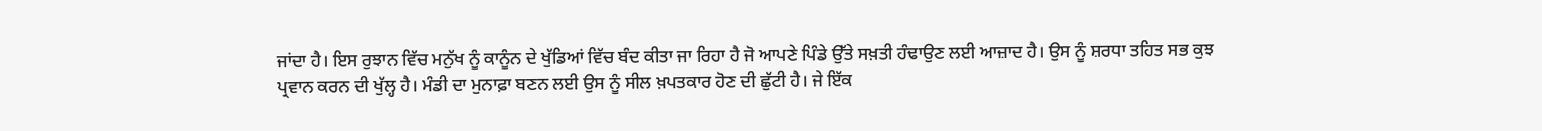ਜਾਂਦਾ ਹੈ। ਇਸ ਰੁਝਾਨ ਵਿੱਚ ਮਨੁੱਖ ਨੂੰ ਕਾਨੂੰਨ ਦੇ ਖੁੱਡਿਆਂ ਵਿੱਚ ਬੰਦ ਕੀਤਾ ਜਾ ਰਿਹਾ ਹੈ ਜੋ ਆਪਣੇ ਪਿੰਡੇ ਉੱਤੇ ਸਖ਼ਤੀ ਹੰਢਾਉਣ ਲਈ ਆਜ਼ਾਦ ਹੈ। ਉਸ ਨੂੰ ਸ਼ਰਧਾ ਤਹਿਤ ਸਭ ਕੁਝ ਪ੍ਰਵਾਨ ਕਰਨ ਦੀ ਖੁੱਲ੍ਹ ਹੈ। ਮੰਡੀ ਦਾ ਮੁਨਾਫ਼ਾ ਬਣਨ ਲਈ ਉਸ ਨੂੰ ਸੀਲ ਖ਼ਪਤਕਾਰ ਹੋਣ ਦੀ ਛੁੱਟੀ ਹੈ। ਜੇ ਇੱਕ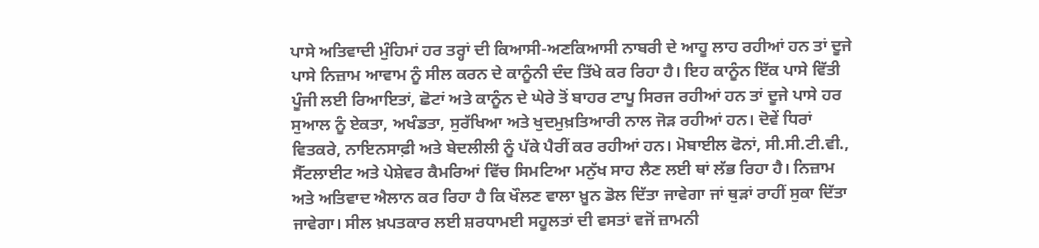ਪਾਸੇ ਅਤਿਵਾਦੀ ਮੁੰਹਿਮਾਂ ਹਰ ਤਰ੍ਹਾਂ ਦੀ ਕਿਆਸੀ-ਅਣਕਿਆਸੀ ਨਾਬਰੀ ਦੇ ਆਹੂ ਲਾਹ ਰਹੀਆਂ ਹਨ ਤਾਂ ਦੂਜੇ ਪਾਸੇ ਨਿਜ਼ਾਮ ਆਵਾਮ ਨੂੰ ਸੀਲ ਕਰਨ ਦੇ ਕਾਨੂੰਨੀ ਦੰਦ ਤਿੱਖੇ ਕਰ ਰਿਹਾ ਹੈ। ਇਹ ਕਾਨੂੰਨ ਇੱਕ ਪਾਸੇ ਵਿੱਤੀ ਪੂੰਜੀ ਲਈ ਰਿਆਇਤਾਂ, ਛੋਟਾਂ ਅਤੇ ਕਾਨੂੰਨ ਦੇ ਘੇਰੇ ਤੋਂ ਬਾਹਰ ਟਾਪੂ ਸਿਰਜ ਰਹੀਆਂ ਹਨ ਤਾਂ ਦੂਜੇ ਪਾਸੇ ਹਰ ਸੁਆਲ ਨੂੰ ਏਕਤਾ, ਅਖੰਡਤਾ, ਸੁਰੱਖਿਆ ਅਤੇ ਖੁਦਮੁਖ਼ਤਿਆਰੀ ਨਾਲ ਜੋੜ ਰਹੀਆਂ ਹਨ। ਦੋਵੇਂ ਧਿਰਾਂ ਵਿਤਕਰੇ, ਨਾਇਨਸਾਫ਼ੀ ਅਤੇ ਬੇਦਲੀਲੀ ਨੂੰ ਪੱਕੇ ਪੈਰੀਂ ਕਰ ਰਹੀਆਂ ਹਨ। ਮੋਬਾਈਲ ਫੋਨਾਂ, ਸੀ.ਸੀ.ਟੀ.ਵੀ., ਸੈੱਟਲਾਈਟ ਅਤੇ ਪੇਸ਼ੇਵਰ ਕੈਮਰਿਆਂ ਵਿੱਚ ਸਿਮਟਿਆ ਮਨੁੱਖ ਸਾਹ ਲੈਣ ਲਈ ਥਾਂ ਲੱਭ ਰਿਹਾ ਹੈ। ਨਿਜ਼ਾਮ ਅਤੇ ਅਤਿਵਾਦ ਐਲਾਨ ਕਰ ਰਿਹਾ ਹੈ ਕਿ ਖੌਲਣ ਵਾਲਾ ਖ਼ੂਨ ਡੋਲ ਦਿੱਤਾ ਜਾਵੇਗਾ ਜਾਂ ਥੁੜਾਂ ਰਾਹੀਂ ਸੁਕਾ ਦਿੱਤਾ ਜਾਵੇਗਾ। ਸੀਲ ਖ਼ਪਤਕਾਰ ਲਈ ਸ਼ਰਧਾਮਈ ਸਹੂਲਤਾਂ ਦੀ ਵਸਤਾਂ ਵਜੋਂ ਜ਼ਾਮਨੀ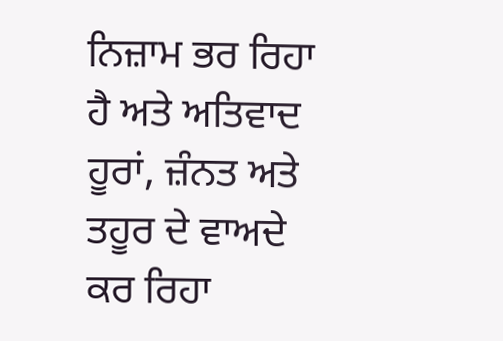ਨਿਜ਼ਾਮ ਭਰ ਰਿਹਾ ਹੈ ਅਤੇ ਅਤਿਵਾਦ ਹੂਰਾਂ, ਜ਼ੰਨਤ ਅਤੇ ਤਹੂਰ ਦੇ ਵਾਅਦੇ ਕਰ ਰਿਹਾ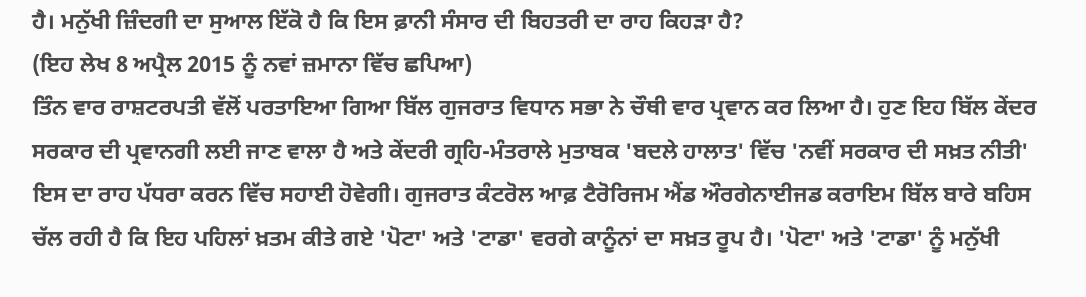ਹੈ। ਮਨੁੱਖੀ ਜ਼ਿੰਦਗੀ ਦਾ ਸੁਆਲ ਇੱਕੋ ਹੈ ਕਿ ਇਸ ਫ਼ਾਨੀ ਸੰਸਾਰ ਦੀ ਬਿਹਤਰੀ ਦਾ ਰਾਹ ਕਿਹੜਾ ਹੈ?
(ਇਹ ਲੇਖ 8 ਅਪ੍ਰੈਲ 2015 ਨੂੰ ਨਵਾਂ ਜ਼ਮਾਨਾ ਵਿੱਚ ਛਪਿਆ)
ਤਿੰਨ ਵਾਰ ਰਾਸ਼ਟਰਪਤੀ ਵੱਲੋਂ ਪਰਤਾਇਆ ਗਿਆ ਬਿੱਲ ਗੁਜਰਾਤ ਵਿਧਾਨ ਸਭਾ ਨੇ ਚੌਥੀ ਵਾਰ ਪ੍ਰਵਾਨ ਕਰ ਲਿਆ ਹੈ। ਹੁਣ ਇਹ ਬਿੱਲ ਕੇਂਦਰ ਸਰਕਾਰ ਦੀ ਪ੍ਰਵਾਨਗੀ ਲਈ ਜਾਣ ਵਾਲਾ ਹੈ ਅਤੇ ਕੇਂਦਰੀ ਗ੍ਰਹਿ-ਮੰਤਰਾਲੇ ਮੁਤਾਬਕ 'ਬਦਲੇ ਹਾਲਾਤ' ਵਿੱਚ 'ਨਵੀਂ ਸਰਕਾਰ ਦੀ ਸਖ਼ਤ ਨੀਤੀ' ਇਸ ਦਾ ਰਾਹ ਪੱਧਰਾ ਕਰਨ ਵਿੱਚ ਸਹਾਈ ਹੋਵੇਗੀ। ਗੁਜਰਾਤ ਕੰਟਰੋਲ ਆਫ਼ ਟੈਰੋਰਿਜਮ ਐਂਡ ਔਰਗੇਨਾਈਜਡ ਕਰਾਇਮ ਬਿੱਲ ਬਾਰੇ ਬਹਿਸ ਚੱਲ ਰਹੀ ਹੈ ਕਿ ਇਹ ਪਹਿਲਾਂ ਖ਼ਤਮ ਕੀਤੇ ਗਏ 'ਪੋਟਾ' ਅਤੇ 'ਟਾਡਾ' ਵਰਗੇ ਕਾਨੂੰਨਾਂ ਦਾ ਸਖ਼ਤ ਰੂਪ ਹੈ। 'ਪੋਟਾ' ਅਤੇ 'ਟਾਡਾ' ਨੂੰ ਮਨੁੱਖੀ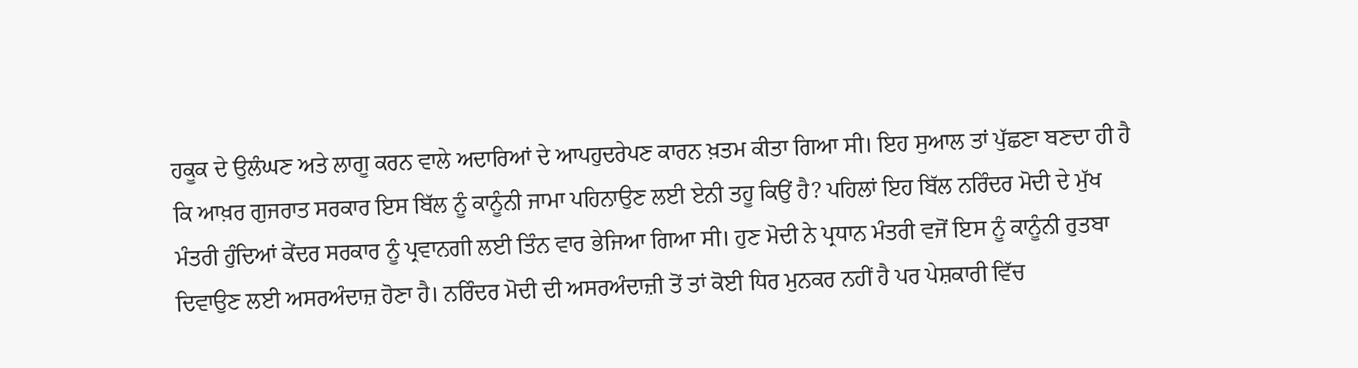ਹਕੂਕ ਦੇ ਉਲੰਘਣ ਅਤੇ ਲਾਗੂ ਕਰਨ ਵਾਲੇ ਅਦਾਰਿਆਂ ਦੇ ਆਪਹੁਦਰੇਪਣ ਕਾਰਨ ਖ਼ਤਮ ਕੀਤਾ ਗਿਆ ਸੀ। ਇਹ ਸੁਆਲ ਤਾਂ ਪੁੱਛਣਾ ਬਣਦਾ ਹੀ ਹੈ ਕਿ ਆਖ਼ਰ ਗੁਜਰਾਤ ਸਰਕਾਰ ਇਸ ਬਿੱਲ ਨੂੰ ਕਾਨੂੰਨੀ ਜਾਮਾ ਪਹਿਨਾਉਣ ਲਈ ਏਨੀ ਤਹੂ ਕਿਉਂ ਹੈ? ਪਹਿਲਾਂ ਇਹ ਬਿੱਲ ਨਰਿੰਦਰ ਮੋਦੀ ਦੇ ਮੁੱਖ ਮੰਤਰੀ ਹੁੰਦਿਆਂ ਕੇਂਦਰ ਸਰਕਾਰ ਨੂੰ ਪ੍ਰਵਾਨਗੀ ਲਈ ਤਿੰਨ ਵਾਰ ਭੇਜਿਆ ਗਿਆ ਸੀ। ਹੁਣ ਮੋਦੀ ਨੇ ਪ੍ਰਧਾਨ ਮੰਤਰੀ ਵਜੋਂ ਇਸ ਨੂੰ ਕਾਨੂੰਨੀ ਰੁਤਬਾ ਦਿਵਾਉਣ ਲਈ ਅਸਰਅੰਦਾਜ਼ ਹੋਣਾ ਹੈ। ਨਰਿੰਦਰ ਮੋਦੀ ਦੀ ਅਸਰਅੰਦਾਜ਼ੀ ਤੋਂ ਤਾਂ ਕੋਈ ਧਿਰ ਮੁਨਕਰ ਨਹੀਂ ਹੈ ਪਰ ਪੇਸ਼ਕਾਰੀ ਵਿੱਚ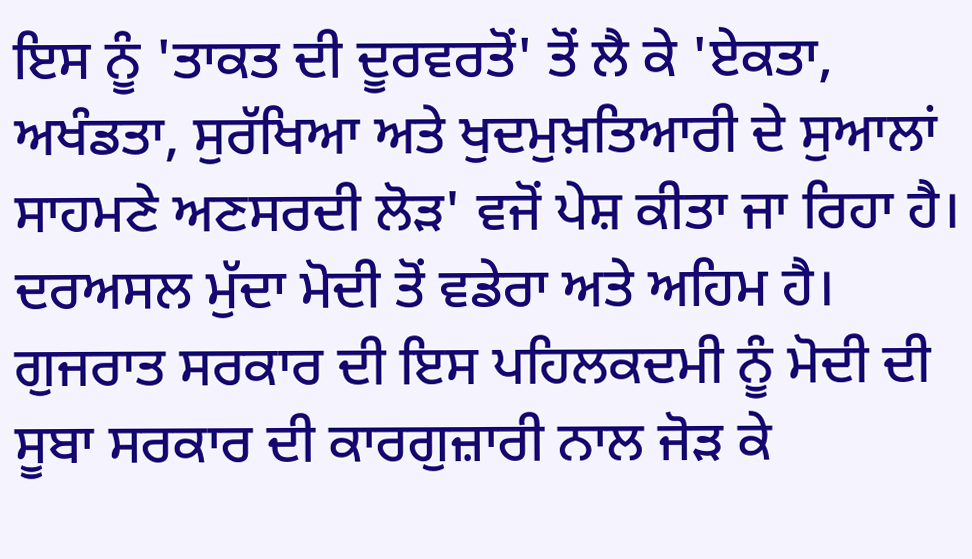ਇਸ ਨੂੰ 'ਤਾਕਤ ਦੀ ਦੂਰਵਰਤੋਂ' ਤੋਂ ਲੈ ਕੇ 'ਏਕਤਾ, ਅਖੰਡਤਾ, ਸੁਰੱਖਿਆ ਅਤੇ ਖੁਦਮੁਖ਼ਤਿਆਰੀ ਦੇ ਸੁਆਲਾਂ ਸਾਹਮਣੇ ਅਣਸਰਦੀ ਲੋੜ' ਵਜੋਂ ਪੇਸ਼ ਕੀਤਾ ਜਾ ਰਿਹਾ ਹੈ। ਦਰਅਸਲ ਮੁੱਦਾ ਮੋਦੀ ਤੋਂ ਵਡੇਰਾ ਅਤੇ ਅਹਿਮ ਹੈ।
ਗੁਜਰਾਤ ਸਰਕਾਰ ਦੀ ਇਸ ਪਹਿਲਕਦਮੀ ਨੂੰ ਮੋਦੀ ਦੀ ਸੂਬਾ ਸਰਕਾਰ ਦੀ ਕਾਰਗੁਜ਼ਾਰੀ ਨਾਲ ਜੋੜ ਕੇ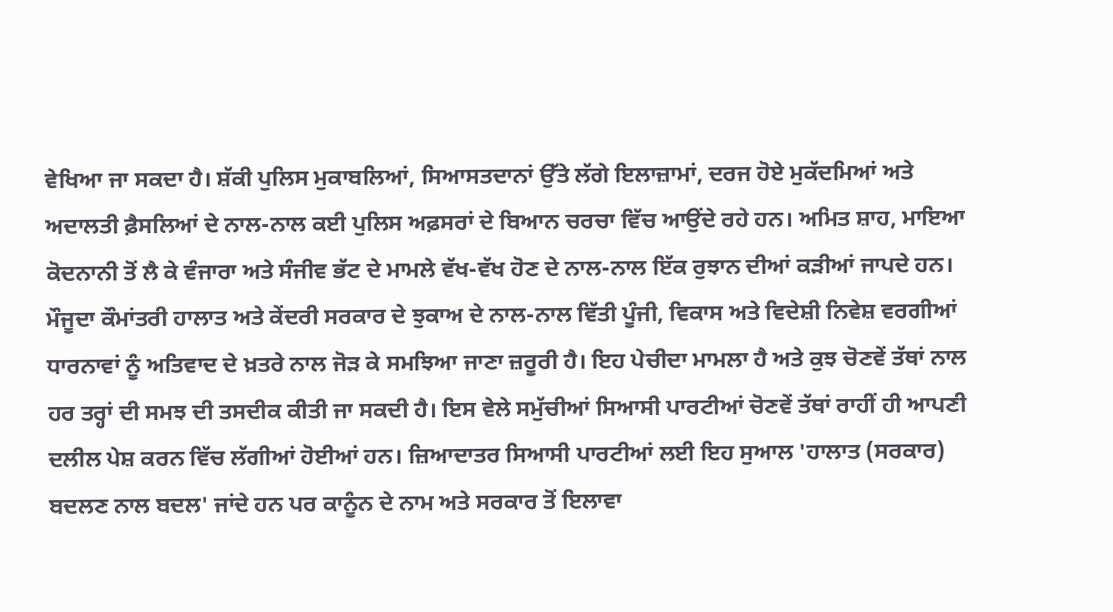ਵੇਖਿਆ ਜਾ ਸਕਦਾ ਹੈ। ਸ਼ੱਕੀ ਪੁਲਿਸ ਮੁਕਾਬਲਿਆਂ, ਸਿਆਸਤਦਾਨਾਂ ਉੱਤੇ ਲੱਗੇ ਇਲਾਜ਼ਾਮਾਂ, ਦਰਜ ਹੋਏ ਮੁਕੱਦਮਿਆਂ ਅਤੇ ਅਦਾਲਤੀ ਫ਼ੈਸਲਿਆਂ ਦੇ ਨਾਲ-ਨਾਲ ਕਈ ਪੁਲਿਸ ਅਫ਼ਸਰਾਂ ਦੇ ਬਿਆਨ ਚਰਚਾ ਵਿੱਚ ਆਉਂਦੇ ਰਹੇ ਹਨ। ਅਮਿਤ ਸ਼ਾਹ, ਮਾਇਆ ਕੋਦਨਾਨੀ ਤੋਂ ਲੈ ਕੇ ਵੰਜਾਰਾ ਅਤੇ ਸੰਜੀਵ ਭੱਟ ਦੇ ਮਾਮਲੇ ਵੱਖ-ਵੱਖ ਹੋਣ ਦੇ ਨਾਲ-ਨਾਲ ਇੱਕ ਰੁਝਾਨ ਦੀਆਂ ਕੜੀਆਂ ਜਾਪਦੇ ਹਨ। ਮੌਜੂਦਾ ਕੌਮਾਂਤਰੀ ਹਾਲਾਤ ਅਤੇ ਕੇਂਦਰੀ ਸਰਕਾਰ ਦੇ ਝੁਕਾਅ ਦੇ ਨਾਲ-ਨਾਲ ਵਿੱਤੀ ਪੂੰਜੀ, ਵਿਕਾਸ ਅਤੇ ਵਿਦੇਸ਼ੀ ਨਿਵੇਸ਼ ਵਰਗੀਆਂ ਧਾਰਨਾਵਾਂ ਨੂੰ ਅਤਿਵਾਦ ਦੇ ਖ਼ਤਰੇ ਨਾਲ ਜੋੜ ਕੇ ਸਮਝਿਆ ਜਾਣਾ ਜ਼ਰੂਰੀ ਹੈ। ਇਹ ਪੇਚੀਦਾ ਮਾਮਲਾ ਹੈ ਅਤੇ ਕੁਝ ਚੋਣਵੇਂ ਤੱਥਾਂ ਨਾਲ ਹਰ ਤਰ੍ਹਾਂ ਦੀ ਸਮਝ ਦੀ ਤਸਦੀਕ ਕੀਤੀ ਜਾ ਸਕਦੀ ਹੈ। ਇਸ ਵੇਲੇ ਸਮੁੱਚੀਆਂ ਸਿਆਸੀ ਪਾਰਟੀਆਂ ਚੋਣਵੇਂ ਤੱਥਾਂ ਰਾਹੀਂ ਹੀ ਆਪਣੀ ਦਲੀਲ ਪੇਸ਼ ਕਰਨ ਵਿੱਚ ਲੱਗੀਆਂ ਹੋਈਆਂ ਹਨ। ਜ਼ਿਆਦਾਤਰ ਸਿਆਸੀ ਪਾਰਟੀਆਂ ਲਈ ਇਹ ਸੁਆਲ 'ਹਾਲਾਤ (ਸਰਕਾਰ) ਬਦਲਣ ਨਾਲ ਬਦਲ' ਜਾਂਦੇ ਹਨ ਪਰ ਕਾਨੂੰਨ ਦੇ ਨਾਮ ਅਤੇ ਸਰਕਾਰ ਤੋਂ ਇਲਾਵਾ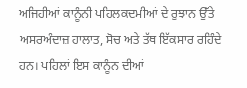ਅਜਿਹੀਆਂ ਕਾਨੂੰਨੀ ਪਹਿਲਕਦਮੀਆਂ ਦੇ ਰੁਝਾਨ ਉੱਤੇ ਅਸਰਅੰਦਾਜ਼ ਹਾਲਾਤ, ਸੋਚ ਅਤੇ ਤੱਥ ਇੱਕਸਾਰ ਰਹਿੰਦੇ ਹਨ। ਪਹਿਲਾਂ ਇਸ ਕਾਨੂੰਨ ਦੀਆਂ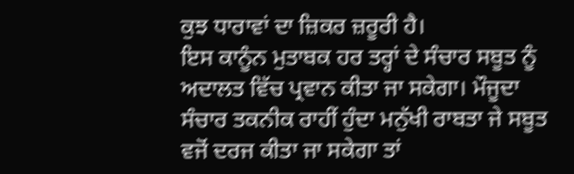ਕੁਝ ਧਾਰਾਵਾਂ ਦਾ ਜ਼ਿਕਰ ਜ਼ਰੂਰੀ ਹੈ।
ਇਸ ਕਾਨੂੰਨ ਮੁਤਾਬਕ ਹਰ ਤਰ੍ਹਾਂ ਦੇ ਸੰਚਾਰ ਸਬੂਤ ਨੂੰ ਅਦਾਲਤ ਵਿੱਚ ਪ੍ਰਵਾਨ ਕੀਤਾ ਜਾ ਸਕੇਗਾ। ਮੌਜੂਦਾ ਸੰਚਾਰ ਤਕਨੀਕ ਰਾਹੀਂ ਹੁੰਦਾ ਮਨੁੱਖੀ ਰਾਬਤਾ ਜੇ ਸਬੂਤ ਵਜੋਂ ਦਰਜ ਕੀਤਾ ਜਾ ਸਕੇਗਾ ਤਾਂ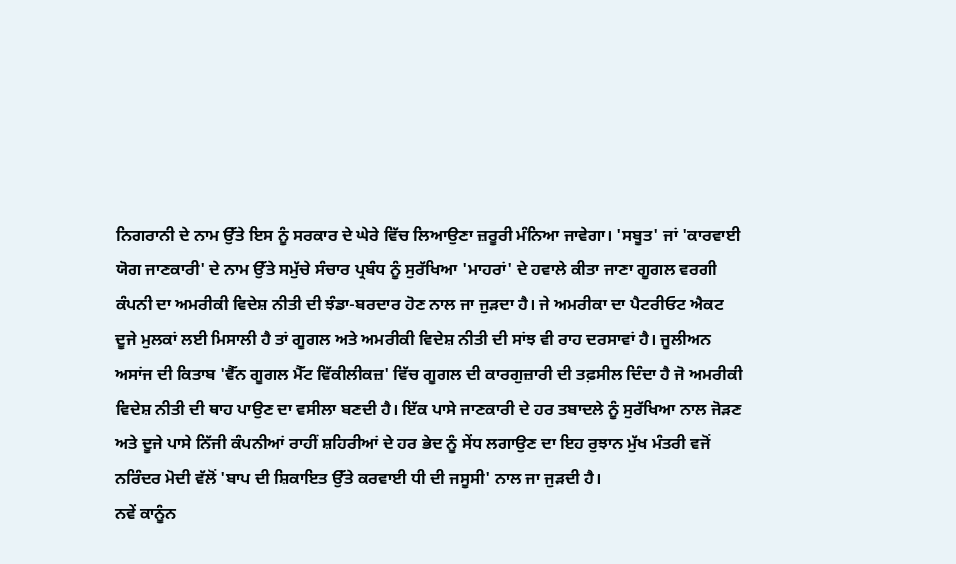ਨਿਗਰਾਨੀ ਦੇ ਨਾਮ ਉੱਤੇ ਇਸ ਨੂੰ ਸਰਕਾਰ ਦੇ ਘੇਰੇ ਵਿੱਚ ਲਿਆਉਣਾ ਜ਼ਰੂਰੀ ਮੰਨਿਆ ਜਾਵੇਗਾ। 'ਸਬੂਤ' ਜਾਂ 'ਕਾਰਵਾਈ ਯੋਗ ਜਾਣਕਾਰੀ' ਦੇ ਨਾਮ ਉੱਤੇ ਸਮੁੱਚੇ ਸੰਚਾਰ ਪ੍ਰਬੰਧ ਨੂੰ ਸੁਰੱਖਿਆ 'ਮਾਹਰਾਂ' ਦੇ ਹਵਾਲੇ ਕੀਤਾ ਜਾਣਾ ਗੂਗਲ ਵਰਗੀ ਕੰਪਨੀ ਦਾ ਅਮਰੀਕੀ ਵਿਦੇਸ਼ ਨੀਤੀ ਦੀ ਝੰਡਾ-ਬਰਦਾਰ ਹੋਣ ਨਾਲ ਜਾ ਜੁੜਦਾ ਹੈ। ਜੇ ਅਮਰੀਕਾ ਦਾ ਪੈਟਰੀਓਟ ਐਕਟ ਦੂਜੇ ਮੁਲਕਾਂ ਲਈ ਮਿਸਾਲੀ ਹੈ ਤਾਂ ਗੂਗਲ ਅਤੇ ਅਮਰੀਕੀ ਵਿਦੇਸ਼ ਨੀਤੀ ਦੀ ਸਾਂਝ ਵੀ ਰਾਹ ਦਰਸਾਵਾਂ ਹੈ। ਜੂਲੀਅਨ ਅਸਾਂਜ ਦੀ ਕਿਤਾਬ 'ਵੈੱਨ ਗੂਗਲ ਮੈੱਟ ਵਿੱਕੀਲੀਕਜ਼' ਵਿੱਚ ਗੂਗਲ ਦੀ ਕਾਰਗੁਜ਼ਾਰੀ ਦੀ ਤਫ਼ਸੀਲ ਦਿੰਦਾ ਹੈ ਜੋ ਅਮਰੀਕੀ ਵਿਦੇਸ਼ ਨੀਤੀ ਦੀ ਥਾਹ ਪਾਉਣ ਦਾ ਵਸੀਲਾ ਬਣਦੀ ਹੈ। ਇੱਕ ਪਾਸੇ ਜਾਣਕਾਰੀ ਦੇ ਹਰ ਤਬਾਦਲੇ ਨੂੰ ਸੁਰੱਖਿਆ ਨਾਲ ਜੋੜਣ ਅਤੇ ਦੂਜੇ ਪਾਸੇ ਨਿੱਜੀ ਕੰਪਨੀਆਂ ਰਾਹੀਂ ਸ਼ਹਿਰੀਆਂ ਦੇ ਹਰ ਭੇਦ ਨੂੰ ਸੇਂਧ ਲਗਾਉਣ ਦਾ ਇਹ ਰੁਝਾਨ ਮੁੱਖ ਮੰਤਰੀ ਵਜੋਂ ਨਰਿੰਦਰ ਮੋਦੀ ਵੱਲੋਂ 'ਬਾਪ ਦੀ ਸ਼ਿਕਾਇਤ ਉੱਤੇ ਕਰਵਾਈ ਧੀ ਦੀ ਜਸੂਸੀ' ਨਾਲ ਜਾ ਜੁੜਦੀ ਹੈ।
ਨਵੇਂ ਕਾਨੂੰਨ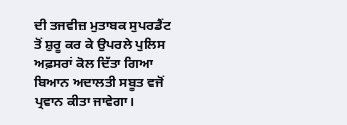ਦੀ ਤਜਵੀਜ਼ ਮੁਤਾਬਕ ਸੁਪਰਡੈਂਟ ਤੋਂ ਸ਼ੁਰੂ ਕਰ ਕੇ ਉਪਰਲੇ ਪੁਲਿਸ ਅਫ਼ਸਰਾਂ ਕੋਲ ਦਿੱਤਾ ਗਿਆ ਬਿਆਨ ਅਦਾਲਤੀ ਸਬੂਤ ਵਜੋਂ ਪ੍ਰਵਾਨ ਕੀਤਾ ਜਾਵੇਗਾ।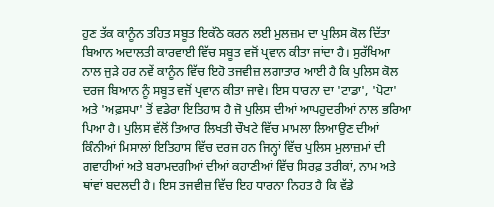ਹੁਣ ਤੱਕ ਕਾਨੂੰਨ ਤਹਿਤ ਸਬੂਤ ਇਕੱਠੇ ਕਰਨ ਲਈ ਮੁਲਜ਼ਮ ਦਾ ਪੁਲਿਸ ਕੋਲ ਦਿੱਤਾ ਬਿਆਨ ਅਦਾਲਤੀ ਕਾਰਵਾਈ ਵਿੱਚ ਸਬੂਤ ਵਜੋਂ ਪ੍ਰਵਾਨ ਕੀਤਾ ਜਾਂਦਾ ਹੈ। ਸੁਰੱਖਿਆ ਨਾਲ ਜੁੜੇ ਹਰ ਨਵੇਂ ਕਾਨੂੰਨ ਵਿੱਚ ਇਹੋ ਤਜਵੀਜ਼ ਲਗਾਤਾਰ ਆਈ ਹੈ ਕਿ ਪੁਲਿਸ ਕੋਲ ਦਰਜ ਬਿਆਨ ਨੂੰ ਸਬੂਤ ਵਜੋਂ ਪ੍ਰਵਾਨ ਕੀਤਾ ਜਾਵੇ। ਇਸ ਧਾਰਨਾ ਦਾ 'ਟਾਡਾ', 'ਪੋਟਾ' ਅਤੇ 'ਅਫ਼ਸਪਾ' ਤੋਂ ਵਡੇਰਾ ਇਤਿਹਾਸ ਹੈ ਜੋ ਪੁਲਿਸ ਦੀਆਂ ਆਪਹੁਦਰੀਆਂ ਨਾਲ ਭਰਿਆ ਪਿਆ ਹੈ। ਪੁਲਿਸ ਵੱਲੋਂ ਤਿਆਰ ਲਿਖਤੀ ਚੌਖਟੇ ਵਿੱਚ ਮਾਮਲਾ ਲਿਆਉਣ ਦੀਆਂ ਕਿੰਨੀਆਂ ਮਿਸਾਲਾਂ ਇਤਿਹਾਸ ਵਿੱਚ ਦਰਜ ਹਨ ਜਿਨ੍ਹਾਂ ਵਿੱਚ ਪੁਲਿਸ ਮੁਲਾਜ਼ਮਾਂ ਦੀ ਗਵਾਹੀਆਂ ਅਤੇ ਬਰਾਮਦਗੀਆਂ ਦੀਆਂ ਕਹਾਣੀਆਂ ਵਿੱਚ ਸਿਰਫ਼ ਤਰੀਕਾਂ, ਨਾਮ ਅਤੇ ਥਾਂਵਾਂ ਬਦਲਦੀ ਹੈ। ਇਸ ਤਜਵੀਜ਼ ਵਿੱਚ ਇਹ ਧਾਰਨਾ ਨਿਹਤ ਹੈ ਕਿ ਵੱਡੇ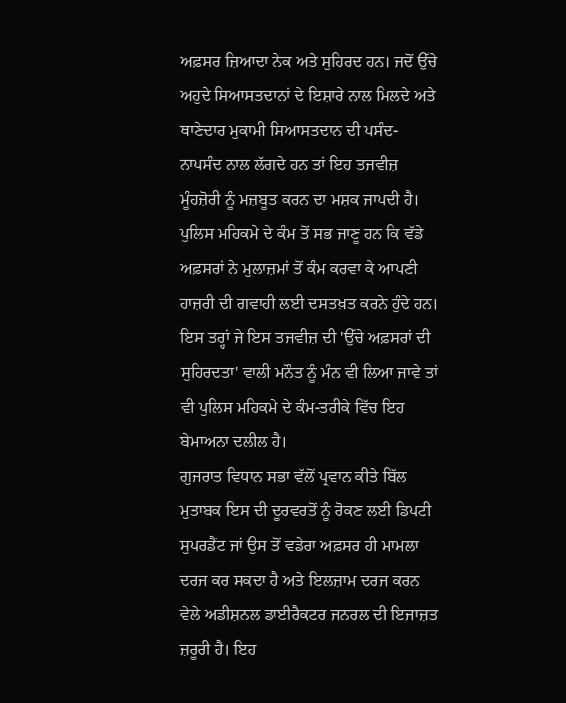ਅਫ਼ਸਰ ਜ਼ਿਆਦਾ ਨੇਕ ਅਤੇ ਸੁਹਿਰਦ ਹਨ। ਜਦੋਂ ਉੱਚੇ ਅਹੁਦੇ ਸਿਆਸਤਦਾਨਾਂ ਦੇ ਇਸ਼ਾਰੇ ਨਾਲ ਮਿਲਦੇ ਅਤੇ ਥਾਣੇਦਾਰ ਮੁਕਾਮੀ ਸਿਆਸਤਦਾਨ ਦੀ ਪਸੰਦ-ਨਾਪਸੰਦ ਨਾਲ ਲੱਗਦੇ ਹਨ ਤਾਂ ਇਹ ਤਜਵੀਜ਼ ਮੂੰਹਜ਼ੋਰੀ ਨੂੰ ਮਜ਼ਬੂਤ ਕਰਨ ਦਾ ਮਸ਼ਕ ਜਾਪਦੀ ਹੈ। ਪੁਲਿਸ ਮਹਿਕਮੇ ਦੇ ਕੰਮ ਤੋਂ ਸਭ ਜਾਣੂ ਹਨ ਕਿ ਵੱਡੇ ਅਫ਼ਸਰਾਂ ਨੇ ਮੁਲਾਜ਼ਮਾਂ ਤੋਂ ਕੰਮ ਕਰਵਾ ਕੇ ਆਪਣੀ ਹਾਜ਼ਰੀ ਦੀ ਗਵਾਹੀ ਲਈ ਦਸਤਖ਼ਤ ਕਰਨੇ ਹੁੰਦੇ ਹਨ। ਇਸ ਤਰ੍ਹਾਂ ਜੇ ਇਸ ਤਜਵੀਜ਼ ਦੀ 'ਉੱਚੇ ਅਫ਼ਸਰਾਂ ਦੀ ਸੁਹਿਰਦਤਾ' ਵਾਲੀ ਮਨੌਤ ਨੂੰ ਮੰਨ ਵੀ ਲਿਆ ਜਾਵੇ ਤਾਂ ਵੀ ਪੁਲਿਸ ਮਹਿਕਮੇ ਦੇ ਕੰਮ-ਤਰੀਕੇ ਵਿੱਚ ਇਹ ਬੇਮਾਅਨਾ ਦਲੀਲ ਹੈ।
ਗੁਜਰਾਤ ਵਿਧਾਨ ਸਭਾ ਵੱਲੋਂ ਪ੍ਰਵਾਨ ਕੀਤੇ ਬਿੱਲ ਮੁਤਾਬਕ ਇਸ ਦੀ ਦੂਰਵਰਤੋਂ ਨੂੰ ਰੋਕਣ ਲਈ ਡਿਪਟੀ ਸੁਪਰਡੈਂਟ ਜਾਂ ਉਸ ਤੋਂ ਵਡੇਰਾ ਅਫ਼ਸਰ ਹੀ ਮਾਮਲਾ ਦਰਜ ਕਰ ਸਕਦਾ ਹੈ ਅਤੇ ਇਲਜ਼ਾਮ ਦਰਜ ਕਰਨ ਵੇਲੇ ਅਡੀਸ਼ਨਲ ਡਾਈਰੈਕਟਰ ਜਨਰਲ ਦੀ ਇਜਾਜ਼ਤ ਜ਼ਰੂਰੀ ਹੈ। ਇਹ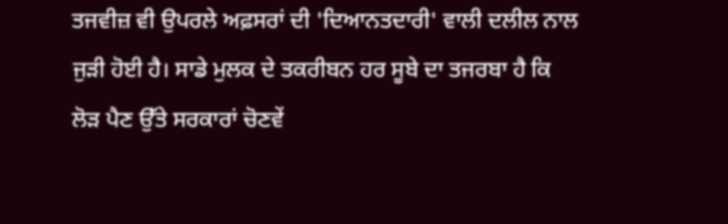ਤਜਵੀਜ਼ ਵੀ ਉਪਰਲੇ ਅਫ਼ਸਰਾਂ ਦੀ 'ਦਿਆਨਤਦਾਰੀ' ਵਾਲੀ ਦਲੀਲ ਨਾਲ ਜੁੜੀ ਹੋਈ ਹੈ। ਸਾਡੇ ਮੁਲਕ ਦੇ ਤਕਰੀਬਨ ਹਰ ਸੂਬੇ ਦਾ ਤਜਰਬਾ ਹੈ ਕਿ ਲੋੜ ਪੈਣ ਉੱਤੇ ਸਰਕਾਰਾਂ ਚੋਣਵੇਂ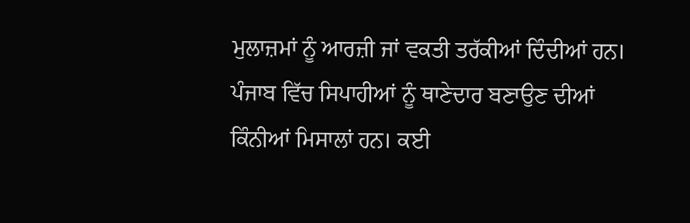ਮੁਲਾਜ਼ਮਾਂ ਨੂੰ ਆਰਜ਼ੀ ਜਾਂ ਵਕਤੀ ਤਰੱਕੀਆਂ ਦਿੰਦੀਆਂ ਹਨ। ਪੰਜਾਬ ਵਿੱਚ ਸਿਪਾਹੀਆਂ ਨੂੰ ਥਾਣੇਦਾਰ ਬਣਾਉਣ ਦੀਆਂ ਕਿੰਨੀਆਂ ਮਿਸਾਲਾਂ ਹਨ। ਕਈ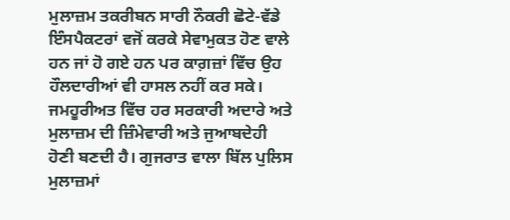ਮੁਲਾਜ਼ਮ ਤਕਰੀਬਨ ਸਾਰੀ ਨੌਕਰੀ ਛੋਟੇ-ਵੱਡੇ ਇੰਸਪੈਕਟਰਾਂ ਵਜੋਂ ਕਰਕੇ ਸੇਵਾਮੁਕਤ ਹੋਣ ਵਾਲੇ ਹਨ ਜਾਂ ਹੋ ਗਏ ਹਨ ਪਰ ਕਾਗ਼ਜ਼ਾਂ ਵਿੱਚ ਉਹ ਹੌਲਦਾਰੀਆਂ ਵੀ ਹਾਸਲ ਨਹੀਂ ਕਰ ਸਕੇ।
ਜਮਹੂਰੀਅਤ ਵਿੱਚ ਹਰ ਸਰਕਾਰੀ ਅਦਾਰੇ ਅਤੇ ਮੁਲਾਜ਼ਮ ਦੀ ਜ਼ਿੰਮੇਵਾਰੀ ਅਤੇ ਜੁਆਬਦੇਹੀ ਹੋਣੀ ਬਣਦੀ ਹੈ। ਗੁਜਰਾਤ ਵਾਲਾ ਬਿੱਲ ਪੁਲਿਸ ਮੁਲਾਜ਼ਮਾਂ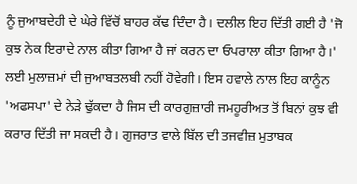ਨੂੰ ਜੁਆਬਦੇਹੀ ਦੇ ਘੇਰੇ ਵਿੱਚੋਂ ਬਾਹਰ ਕੱਢ ਦਿੰਦਾ ਹੈ। ਦਲੀਲ ਇਹ ਦਿੱਤੀ ਗਈ ਹੈ 'ਜੋ ਕੁਝ ਨੇਕ ਇਰਾਦੇ ਨਾਲ ਕੀਤਾ ਗਿਆ ਹੈ ਜਾਂ ਕਰਨ ਦਾ ਓਪਰਾਲਾ ਕੀਤਾ ਗਿਆ ਹੈ।' ਲਈ ਮੁਲਾਜ਼ਮਾਂ ਦੀ ਜੁਆਬਤਲਬੀ ਨਹੀਂ ਹੋਵੇਗੀ। ਇਸ ਹਵਾਲੇ ਨਾਲ ਇਹ ਕਾਨੂੰਨ 'ਅਫਸਪਾ' ਦੇ ਨੇੜੇ ਢੁੱਕਦਾ ਹੈ ਜਿਸ ਦੀ ਕਾਰਗੁਜ਼ਾਰੀ ਜਮਹੂਰੀਅਤ ਤੋਂ ਬਿਨਾਂ ਕੁਝ ਵੀ ਕਰਾਰ ਦਿੱਤੀ ਜਾ ਸਕਦੀ ਹੈ। ਗੁਜਰਾਤ ਵਾਲੇ ਬਿੱਲ ਦੀ ਤਜਵੀਜ਼ ਮੁਤਾਬਕ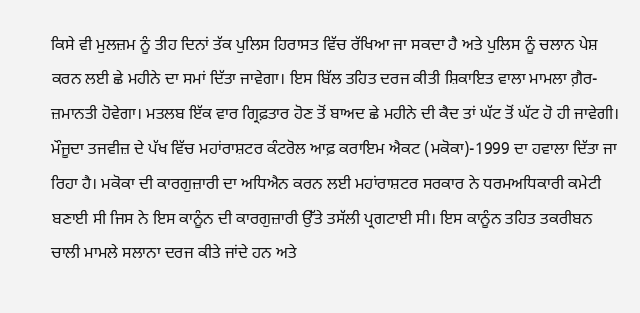ਕਿਸੇ ਵੀ ਮੁਲਜ਼ਮ ਨੂੰ ਤੀਹ ਦਿਨਾਂ ਤੱਕ ਪੁਲਿਸ ਹਿਰਾਸਤ ਵਿੱਚ ਰੱਖਿਆ ਜਾ ਸਕਦਾ ਹੈ ਅਤੇ ਪੁਲਿਸ ਨੂੰ ਚਲਾਨ ਪੇਸ਼ ਕਰਨ ਲਈ ਛੇ ਮਹੀਨੇ ਦਾ ਸਮਾਂ ਦਿੱਤਾ ਜਾਵੇਗਾ। ਇਸ ਬਿੱਲ ਤਹਿਤ ਦਰਜ ਕੀਤੀ ਸ਼ਿਕਾਇਤ ਵਾਲਾ ਮਾਮਲਾ ਗ਼ੈਰ-ਜ਼ਮਾਨਤੀ ਹੋਵੇਗਾ। ਮਤਲਬ ਇੱਕ ਵਾਰ ਗ੍ਰਿਫ਼ਤਾਰ ਹੋਣ ਤੋਂ ਬਾਅਦ ਛੇ ਮਹੀਨੇ ਦੀ ਕੈਦ ਤਾਂ ਘੱਟ ਤੋਂ ਘੱਟ ਹੋ ਹੀ ਜਾਵੇਗੀ।
ਮੌਜੂਦਾ ਤਜਵੀਜ਼ ਦੇ ਪੱਖ ਵਿੱਚ ਮਹਾਂਰਾਸ਼ਟਰ ਕੰਟਰੋਲ ਆਫ਼ ਕਰਾਇਮ ਐਕਟ (ਮਕੋਕਾ)-1999 ਦਾ ਹਵਾਲਾ ਦਿੱਤਾ ਜਾ ਰਿਹਾ ਹੈ। ਮਕੋਕਾ ਦੀ ਕਾਰਗੁਜ਼ਾਰੀ ਦਾ ਅਧਿਐਨ ਕਰਨ ਲਈ ਮਹਾਂਰਾਸ਼ਟਰ ਸਰਕਾਰ ਨੇ ਧਰਮਅਧਿਕਾਰੀ ਕਮੇਟੀ ਬਣਾਈ ਸੀ ਜਿਸ ਨੇ ਇਸ ਕਾਨੂੰਨ ਦੀ ਕਾਰਗੁਜ਼ਾਰੀ ਉੱਤੇ ਤਸੱਲੀ ਪ੍ਰਗਟਾਈ ਸੀ। ਇਸ ਕਾਨੂੰਨ ਤਹਿਤ ਤਕਰੀਬਨ ਚਾਲੀ ਮਾਮਲੇ ਸਲਾਨਾ ਦਰਜ ਕੀਤੇ ਜਾਂਦੇ ਹਨ ਅਤੇ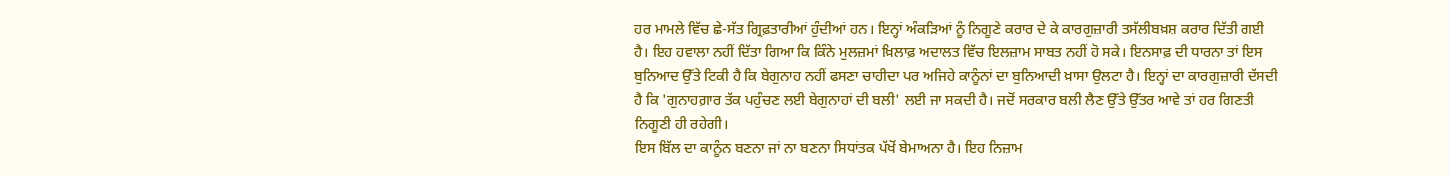ਹਰ ਮਾਮਲੇ ਵਿੱਚ ਛੇ-ਸੱਤ ਗ੍ਰਿਫ਼ਤਾਰੀਆਂ ਹੁੰਦੀਆਂ ਹਨ। ਇਨ੍ਹਾਂ ਅੰਕੜਿਆਂ ਨੂੰ ਨਿਗੂਣੇ ਕਰਾਰ ਦੇ ਕੇ ਕਾਰਗੁਜ਼ਾਰੀ ਤਸੱਲੀਬਖ਼ਸ਼ ਕਰਾਰ ਦਿੱਤੀ ਗਈ ਹੈ। ਇਹ ਹਵਾਲਾ ਨਹੀਂ ਦਿੱਤਾ ਗਿਆ ਕਿ ਕਿੰਨੇ ਮੁਲਜ਼ਮਾਂ ਖ਼ਿਲਾਫ਼ ਅਦਾਲਤ ਵਿੱਚ ਇਲਜ਼ਾਮ ਸਾਬਤ ਨਹੀਂ ਹੋ ਸਕੇ। ਇਨਸਾਫ਼ ਦੀ ਧਾਰਨਾ ਤਾਂ ਇਸ ਬੁਨਿਆਦ ਉੱਤੇ ਟਿਕੀ ਹੈ ਕਿ ਬੇਗੁਨਾਹ ਨਹੀਂ ਫਸਣਾ ਚਾਹੀਦਾ ਪਰ ਅਜਿਹੇ ਕਾਨੂੰਨਾਂ ਦਾ ਬੁਨਿਆਦੀ ਖ਼ਾਸਾ ਉਲਟਾ ਹੈ। ਇਨ੍ਹਾਂ ਦਾ ਕਾਰਗੁਜ਼ਾਰੀ ਦੱਸਦੀ ਹੈ ਕਿ 'ਗੁਨਾਹਗ਼ਾਰ ਤੱਕ ਪਹੁੰਚਣ ਲਈ ਬੇਗੁਨਾਹਾਂ ਦੀ ਬਲੀ' ਲਈ ਜਾ ਸਕਦੀ ਹੈ। ਜਦੋਂ ਸਰਕਾਰ ਬਲੀ ਲੈਣ ਉੱਤੇ ਉੱਤਰ ਆਵੇ ਤਾਂ ਹਰ ਗਿਣਤੀ ਨਿਗੂਣੀ ਹੀ ਰਹੇਗੀ।
ਇਸ ਬਿੱਲ ਦਾ ਕਾਨੂੰਨ ਬਣਨਾ ਜਾਂ ਨਾ ਬਣਨਾ ਸਿਧਾਂਤਕ ਪੱਖੋਂ ਬੇਮਾਅਨਾ ਹੈ। ਇਹ ਨਿਜ਼ਾਮ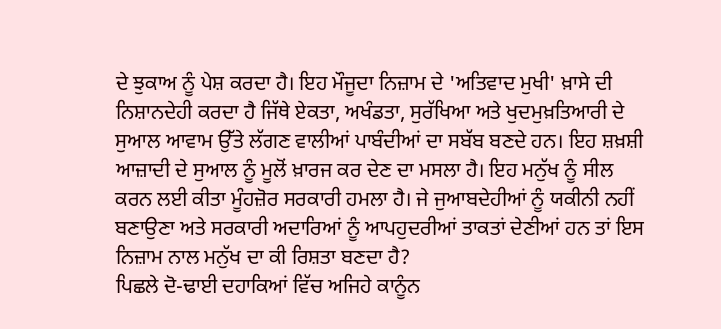ਦੇ ਝੁਕਾਅ ਨੂੰ ਪੇਸ਼ ਕਰਦਾ ਹੈ। ਇਹ ਮੌਜੂਦਾ ਨਿਜ਼ਾਮ ਦੇ 'ਅਤਿਵਾਦ ਮੁਖੀ' ਖ਼ਾਸੇ ਦੀ ਨਿਸ਼ਾਨਦੇਹੀ ਕਰਦਾ ਹੈ ਜਿੱਥੇ ਏਕਤਾ, ਅਖੰਡਤਾ, ਸੁਰੱਖਿਆ ਅਤੇ ਖੁਦਮੁਖ਼ਤਿਆਰੀ ਦੇ ਸੁਆਲ ਆਵਾਮ ਉੱਤੇ ਲੱਗਣ ਵਾਲੀਆਂ ਪਾਬੰਦੀਆਂ ਦਾ ਸਬੱਬ ਬਣਦੇ ਹਨ। ਇਹ ਸ਼ਖ਼ਸ਼ੀ ਆਜ਼ਾਦੀ ਦੇ ਸੁਆਲ ਨੂੰ ਮੂਲੋਂ ਖ਼ਾਰਜ ਕਰ ਦੇਣ ਦਾ ਮਸਲਾ ਹੈ। ਇਹ ਮਨੁੱਖ ਨੂੰ ਸੀਲ ਕਰਨ ਲਈ ਕੀਤਾ ਮੂੰਹਜ਼ੋਰ ਸਰਕਾਰੀ ਹਮਲਾ ਹੈ। ਜੇ ਜੁਆਬਦੇਹੀਆਂ ਨੂੰ ਯਕੀਨੀ ਨਹੀਂ ਬਣਾਉਣਾ ਅਤੇ ਸਰਕਾਰੀ ਅਦਾਰਿਆਂ ਨੂੰ ਆਪਹੁਦਰੀਆਂ ਤਾਕਤਾਂ ਦੇਣੀਆਂ ਹਨ ਤਾਂ ਇਸ ਨਿਜ਼ਾਮ ਨਾਲ ਮਨੁੱਖ ਦਾ ਕੀ ਰਿਸ਼ਤਾ ਬਣਦਾ ਹੈ?
ਪਿਛਲੇ ਦੋ-ਢਾਈ ਦਹਾਕਿਆਂ ਵਿੱਚ ਅਜਿਹੇ ਕਾਨੂੰਨ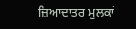ਜ਼ਿਆਦਾਤਰ ਮੁਲਕਾਂ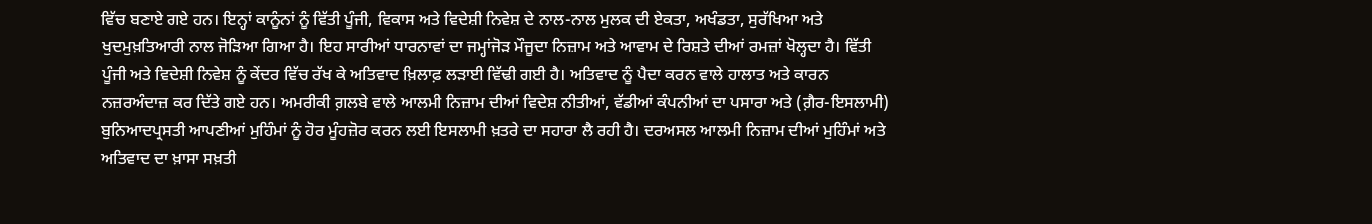ਵਿੱਚ ਬਣਾਏ ਗਏ ਹਨ। ਇਨ੍ਹਾਂ ਕਾਨੂੰਨਾਂ ਨੂੰ ਵਿੱਤੀ ਪੂੰਜੀ, ਵਿਕਾਸ ਅਤੇ ਵਿਦੇਸ਼ੀ ਨਿਵੇਸ਼ ਦੇ ਨਾਲ-ਨਾਲ ਮੁਲਕ ਦੀ ਏਕਤਾ, ਅਖੰਡਤਾ, ਸੁਰੱਖਿਆ ਅਤੇ ਖੁਦਮੁਖ਼ਤਿਆਰੀ ਨਾਲ ਜੋੜਿਆ ਗਿਆ ਹੈ। ਇਹ ਸਾਰੀਆਂ ਧਾਰਨਾਵਾਂ ਦਾ ਜਮ੍ਹਾਂਜੋੜ ਮੌਜੂਦਾ ਨਿਜ਼ਾਮ ਅਤੇ ਆਵਾਮ ਦੇ ਰਿਸ਼ਤੇ ਦੀਆਂ ਰਮਜ਼ਾਂ ਖੋਲ੍ਹਦਾ ਹੈ। ਵਿੱਤੀ ਪੂੰਜੀ ਅਤੇ ਵਿਦੇਸ਼ੀ ਨਿਵੇਸ਼ ਨੂੰ ਕੇਂਦਰ ਵਿੱਚ ਰੱਖ ਕੇ ਅਤਿਵਾਦ ਖ਼ਿਲਾਫ਼ ਲੜਾਈ ਵਿੱਢੀ ਗਈ ਹੈ। ਅਤਿਵਾਦ ਨੂੰ ਪੈਦਾ ਕਰਨ ਵਾਲੇ ਹਾਲਾਤ ਅਤੇ ਕਾਰਨ ਨਜ਼ਰਅੰਦਾਜ਼ ਕਰ ਦਿੱਤੇ ਗਏ ਹਨ। ਅਮਰੀਕੀ ਗ਼ਲਬੇ ਵਾਲੇ ਆਲਮੀ ਨਿਜ਼ਾਮ ਦੀਆਂ ਵਿਦੇਸ਼ ਨੀਤੀਆਂ, ਵੱਡੀਆਂ ਕੰਪਨੀਆਂ ਦਾ ਪਸਾਰਾ ਅਤੇ (ਗ਼ੈਰ-ਇਸਲਾਮੀ) ਬੁਨਿਆਦਪ੍ਰਸਤੀ ਆਪਣੀਆਂ ਮੁਹਿੰਮਾਂ ਨੂੰ ਹੋਰ ਮੂੰਹਜ਼ੋਰ ਕਰਨ ਲਈ ਇਸਲਾਮੀ ਖ਼ਤਰੇ ਦਾ ਸਹਾਰਾ ਲੈ ਰਹੀ ਹੈ। ਦਰਅਸਲ ਆਲਮੀ ਨਿਜ਼ਾਮ ਦੀਆਂ ਮੁਹਿੰਮਾਂ ਅਤੇ ਅਤਿਵਾਦ ਦਾ ਖ਼ਾਸਾ ਸਖ਼ਤੀ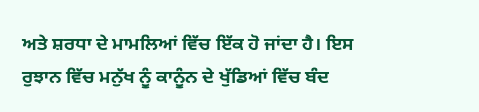ਅਤੇ ਸ਼ਰਧਾ ਦੇ ਮਾਮਲਿਆਂ ਵਿੱਚ ਇੱਕ ਹੋ ਜਾਂਦਾ ਹੈ। ਇਸ ਰੁਝਾਨ ਵਿੱਚ ਮਨੁੱਖ ਨੂੰ ਕਾਨੂੰਨ ਦੇ ਖੁੱਡਿਆਂ ਵਿੱਚ ਬੰਦ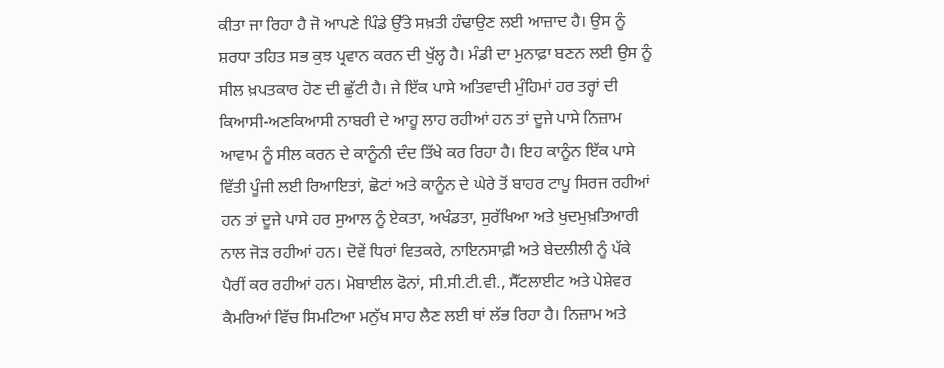ਕੀਤਾ ਜਾ ਰਿਹਾ ਹੈ ਜੋ ਆਪਣੇ ਪਿੰਡੇ ਉੱਤੇ ਸਖ਼ਤੀ ਹੰਢਾਉਣ ਲਈ ਆਜ਼ਾਦ ਹੈ। ਉਸ ਨੂੰ ਸ਼ਰਧਾ ਤਹਿਤ ਸਭ ਕੁਝ ਪ੍ਰਵਾਨ ਕਰਨ ਦੀ ਖੁੱਲ੍ਹ ਹੈ। ਮੰਡੀ ਦਾ ਮੁਨਾਫ਼ਾ ਬਣਨ ਲਈ ਉਸ ਨੂੰ ਸੀਲ ਖ਼ਪਤਕਾਰ ਹੋਣ ਦੀ ਛੁੱਟੀ ਹੈ। ਜੇ ਇੱਕ ਪਾਸੇ ਅਤਿਵਾਦੀ ਮੁੰਹਿਮਾਂ ਹਰ ਤਰ੍ਹਾਂ ਦੀ ਕਿਆਸੀ-ਅਣਕਿਆਸੀ ਨਾਬਰੀ ਦੇ ਆਹੂ ਲਾਹ ਰਹੀਆਂ ਹਨ ਤਾਂ ਦੂਜੇ ਪਾਸੇ ਨਿਜ਼ਾਮ ਆਵਾਮ ਨੂੰ ਸੀਲ ਕਰਨ ਦੇ ਕਾਨੂੰਨੀ ਦੰਦ ਤਿੱਖੇ ਕਰ ਰਿਹਾ ਹੈ। ਇਹ ਕਾਨੂੰਨ ਇੱਕ ਪਾਸੇ ਵਿੱਤੀ ਪੂੰਜੀ ਲਈ ਰਿਆਇਤਾਂ, ਛੋਟਾਂ ਅਤੇ ਕਾਨੂੰਨ ਦੇ ਘੇਰੇ ਤੋਂ ਬਾਹਰ ਟਾਪੂ ਸਿਰਜ ਰਹੀਆਂ ਹਨ ਤਾਂ ਦੂਜੇ ਪਾਸੇ ਹਰ ਸੁਆਲ ਨੂੰ ਏਕਤਾ, ਅਖੰਡਤਾ, ਸੁਰੱਖਿਆ ਅਤੇ ਖੁਦਮੁਖ਼ਤਿਆਰੀ ਨਾਲ ਜੋੜ ਰਹੀਆਂ ਹਨ। ਦੋਵੇਂ ਧਿਰਾਂ ਵਿਤਕਰੇ, ਨਾਇਨਸਾਫ਼ੀ ਅਤੇ ਬੇਦਲੀਲੀ ਨੂੰ ਪੱਕੇ ਪੈਰੀਂ ਕਰ ਰਹੀਆਂ ਹਨ। ਮੋਬਾਈਲ ਫੋਨਾਂ, ਸੀ.ਸੀ.ਟੀ.ਵੀ., ਸੈੱਟਲਾਈਟ ਅਤੇ ਪੇਸ਼ੇਵਰ ਕੈਮਰਿਆਂ ਵਿੱਚ ਸਿਮਟਿਆ ਮਨੁੱਖ ਸਾਹ ਲੈਣ ਲਈ ਥਾਂ ਲੱਭ ਰਿਹਾ ਹੈ। ਨਿਜ਼ਾਮ ਅਤੇ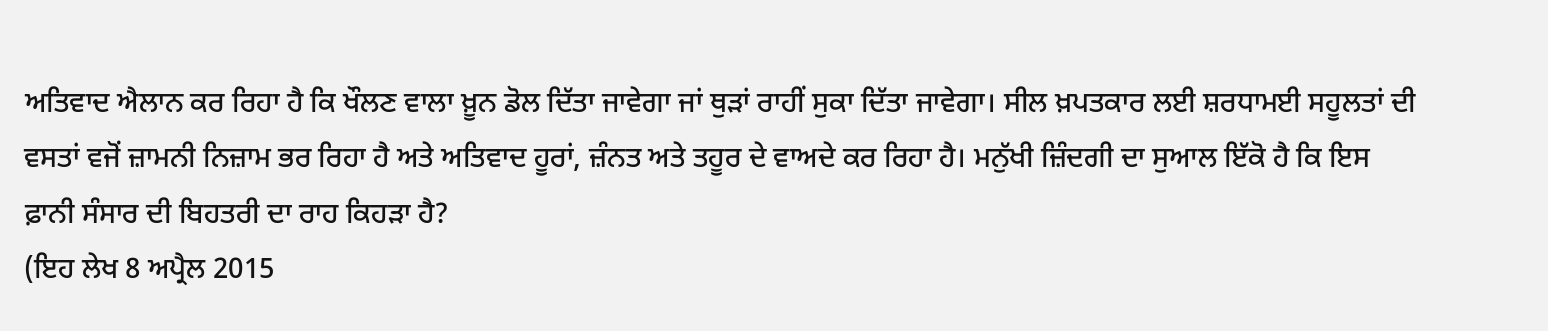ਅਤਿਵਾਦ ਐਲਾਨ ਕਰ ਰਿਹਾ ਹੈ ਕਿ ਖੌਲਣ ਵਾਲਾ ਖ਼ੂਨ ਡੋਲ ਦਿੱਤਾ ਜਾਵੇਗਾ ਜਾਂ ਥੁੜਾਂ ਰਾਹੀਂ ਸੁਕਾ ਦਿੱਤਾ ਜਾਵੇਗਾ। ਸੀਲ ਖ਼ਪਤਕਾਰ ਲਈ ਸ਼ਰਧਾਮਈ ਸਹੂਲਤਾਂ ਦੀ ਵਸਤਾਂ ਵਜੋਂ ਜ਼ਾਮਨੀ ਨਿਜ਼ਾਮ ਭਰ ਰਿਹਾ ਹੈ ਅਤੇ ਅਤਿਵਾਦ ਹੂਰਾਂ, ਜ਼ੰਨਤ ਅਤੇ ਤਹੂਰ ਦੇ ਵਾਅਦੇ ਕਰ ਰਿਹਾ ਹੈ। ਮਨੁੱਖੀ ਜ਼ਿੰਦਗੀ ਦਾ ਸੁਆਲ ਇੱਕੋ ਹੈ ਕਿ ਇਸ ਫ਼ਾਨੀ ਸੰਸਾਰ ਦੀ ਬਿਹਤਰੀ ਦਾ ਰਾਹ ਕਿਹੜਾ ਹੈ?
(ਇਹ ਲੇਖ 8 ਅਪ੍ਰੈਲ 2015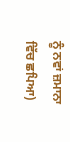ਨੂੰ ਨਵਾਂ ਜ਼ਮਾਨਾ ਵਿੱਚ ਛਪਿਆ)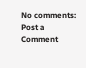No comments:
Post a Comment